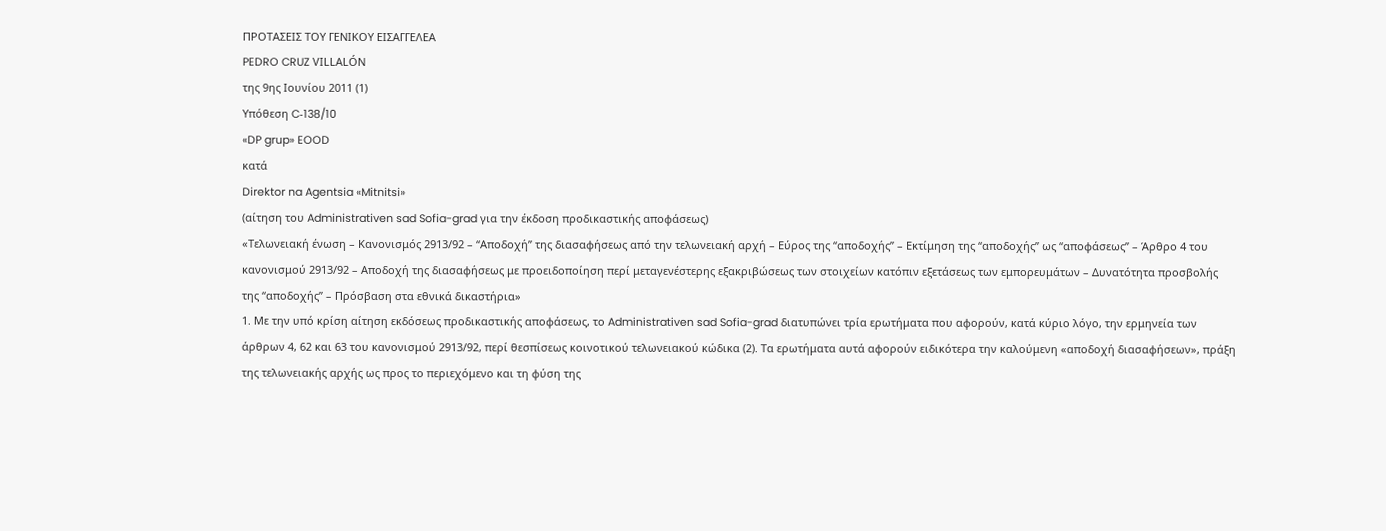ΠΡΟΤΑΣΕΙΣ ΤΟΥ ΓΕΝΙΚΟΥ ΕΙΣΑΓΓΕΛΕΑ
PEDRO CRUZ VILLALÓN
της 9ης Ιουνίου 2011 (1)
Υπόθεση C‑138/10
«DP grup» EOOD
κατά
Direktor na Agentsia «Mitnitsi»
(αίτηση του Administrativen sad Sofia-grad για την έκδοση προδικαστικής αποφάσεως)
«Τελωνειακή ένωση – Κανονισμός 2913/92 – “Αποδοχή” της διασαφήσεως από την τελωνειακή αρχή – Εύρος της “αποδοχής” – Εκτίμηση της “αποδοχής” ως “αποφάσεως” – Άρθρο 4 του κανονισμού 2913/92 – Αποδοχή της διασαφήσεως με προειδοποίηση περί μεταγενέστερης εξακριβώσεως των στοιχείων κατόπιν εξετάσεως των εμπορευμάτων – Δυνατότητα προσβολής της “αποδοχής” – Πρόσβαση στα εθνικά δικαστήρια»
1. Με την υπό κρίση αίτηση εκδόσεως προδικαστικής αποφάσεως, το Administrativen sad Sofia-grad διατυπώνει τρία ερωτήματα που αφορούν, κατά κύριο λόγο, την ερμηνεία των άρθρων 4, 62 και 63 του κανονισμού 2913/92, περί θεσπίσεως κοινοτικού τελωνειακού κώδικα (2). Τα ερωτήματα αυτά αφορούν ειδικότερα την καλούμενη «αποδοχή διασαφήσεων», πράξη της τελωνειακής αρχής ως προς το περιεχόμενο και τη φύση της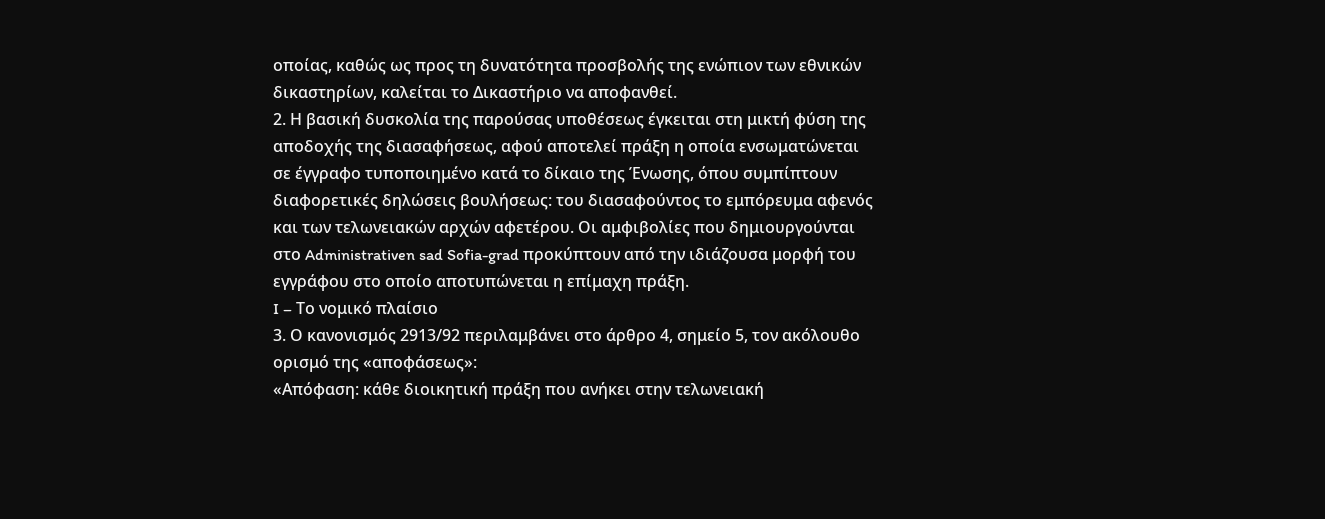οποίας, καθώς ως προς τη δυνατότητα προσβολής της ενώπιον των εθνικών δικαστηρίων, καλείται το Δικαστήριο να αποφανθεί.
2. Η βασική δυσκολία της παρούσας υποθέσεως έγκειται στη μικτή φύση της αποδοχής της διασαφήσεως, αφού αποτελεί πράξη η οποία ενσωματώνεται σε έγγραφο τυποποιημένο κατά το δίκαιο της Ένωσης, όπου συμπίπτουν διαφορετικές δηλώσεις βουλήσεως: του διασαφούντος το εμπόρευμα αφενός και των τελωνειακών αρχών αφετέρου. Οι αμφιβολίες που δημιουργούνται στο Administrativen sad Sofia-grad προκύπτουν από την ιδιάζουσα μορφή του εγγράφου στο οποίο αποτυπώνεται η επίμαχη πράξη.
I – Το νομικό πλαίσιο
3. Ο κανονισμός 2913/92 περιλαμβάνει στο άρθρο 4, σημείο 5, τον ακόλουθο ορισμό της «αποφάσεως»:
«Απόφαση: κάθε διοικητική πράξη που ανήκει στην τελωνειακή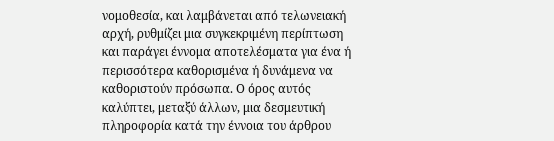νομοθεσία, και λαμβάνεται από τελωνειακή αρχή, ρυθμίζει μια συγκεκριμένη περίπτωση και παράγει έννομα αποτελέσματα για ένα ή περισσότερα καθορισμένα ή δυνάμενα να καθοριστούν πρόσωπα. Ο όρος αυτός καλύπτει, μεταξύ άλλων, μια δεσμευτική πληροφορία κατά την έννοια του άρθρου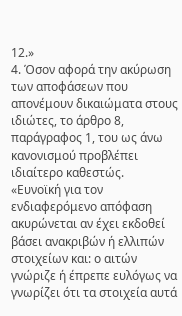12.»
4. Όσον αφορά την ακύρωση των αποφάσεων που απονέμουν δικαιώματα στους ιδιώτες, το άρθρο 8, παράγραφος 1, του ως άνω κανονισμού προβλέπει ιδιαίτερο καθεστώς.
«Ευνοϊκή για τον ενδιαφερόμενο απόφαση ακυρώνεται αν έχει εκδοθεί βάσει ανακριβών ή ελλιπών στοιχείων και: ο αιτών γνώριζε ή έπρεπε ευλόγως να γνωρίζει ότι τα στοιχεία αυτά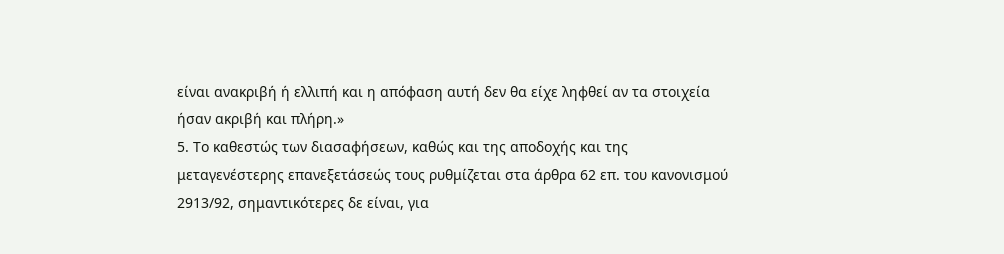είναι ανακριβή ή ελλιπή και η απόφαση αυτή δεν θα είχε ληφθεί αν τα στοιχεία ήσαν ακριβή και πλήρη.»
5. Το καθεστώς των διασαφήσεων, καθώς και της αποδοχής και της μεταγενέστερης επανεξετάσεώς τους ρυθμίζεται στα άρθρα 62 επ. του κανονισμού 2913/92, σημαντικότερες δε είναι, για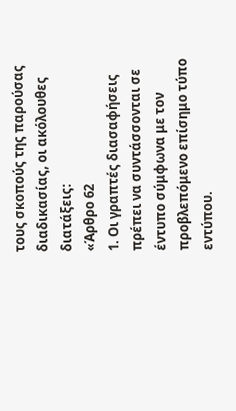τους σκοπούς της παρούσας διαδικασίας, οι ακόλουθες διατάξεις:
«Άρθρο 62
1. Οι γραπτές διασαφήσεις πρέπει να συντάσσονται σε έντυπο σύμφωνα με τον προβλεπόμενο επίσημο τύπο εντύπου.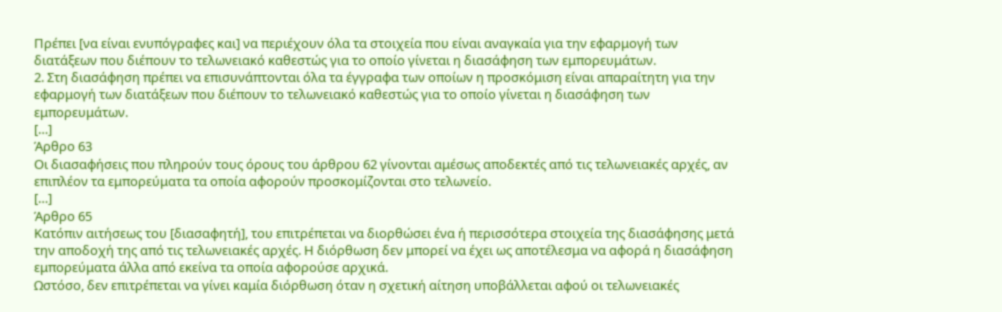Πρέπει [να είναι ενυπόγραφες και] να περιέχουν όλα τα στοιχεία που είναι αναγκαία για την εφαρμογή των διατάξεων που διέπουν το τελωνειακό καθεστώς για το οποίο γίνεται η διασάφηση των εμπορευμάτων.
2. Στη διασάφηση πρέπει να επισυνάπτονται όλα τα έγγραφα των οποίων η προσκόμιση είναι απαραίτητη για την εφαρμογή των διατάξεων που διέπουν το τελωνειακό καθεστώς για το οποίο γίνεται η διασάφηση των εμπορευμάτων.
[…]
Άρθρο 63
Οι διασαφήσεις που πληρούν τους όρους του άρθρου 62 γίνονται αμέσως αποδεκτές από τις τελωνειακές αρχές, αν επιπλέον τα εμπορεύματα τα οποία αφορούν προσκομίζονται στο τελωνείο.
[…]
Άρθρο 65
Κατόπιν αιτήσεως του [διασαφητή], του επιτρέπεται να διορθώσει ένα ή περισσότερα στοιχεία της διασάφησης μετά την αποδοχή της από τις τελωνειακές αρχές. Η διόρθωση δεν μπορεί να έχει ως αποτέλεσμα να αφορά η διασάφηση εμπορεύματα άλλα από εκείνα τα οποία αφορούσε αρχικά.
Ωστόσο, δεν επιτρέπεται να γίνει καμία διόρθωση όταν η σχετική αίτηση υποβάλλεται αφού οι τελωνειακές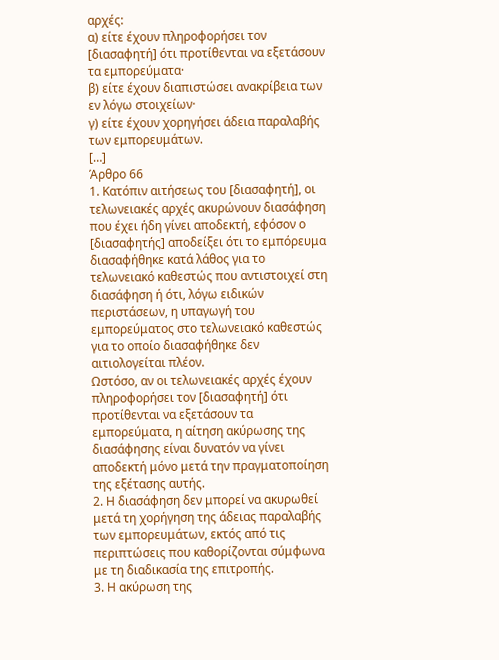αρχές:
α) είτε έχουν πληροφορήσει τον [διασαφητή] ότι προτίθενται να εξετάσουν τα εμπορεύματα·
β) είτε έχουν διαπιστώσει ανακρίβεια των εν λόγω στοιχείων·
γ) είτε έχουν χορηγήσει άδεια παραλαβής των εμπορευμάτων.
[…]
Άρθρο 66
1. Κατόπιν αιτήσεως του [διασαφητή], οι τελωνειακές αρχές ακυρώνουν διασάφηση που έχει ήδη γίνει αποδεκτή, εφόσον ο [διασαφητής] αποδείξει ότι το εμπόρευμα διασαφήθηκε κατά λάθος για το τελωνειακό καθεστώς που αντιστοιχεί στη διασάφηση ή ότι, λόγω ειδικών περιστάσεων, η υπαγωγή του εμπορεύματος στο τελωνειακό καθεστώς για το οποίο διασαφήθηκε δεν αιτιολογείται πλέον.
Ωστόσο, αν οι τελωνειακές αρχές έχουν πληροφορήσει τον [διασαφητή] ότι προτίθενται να εξετάσουν τα εμπορεύματα, η αίτηση ακύρωσης της διασάφησης είναι δυνατόν να γίνει αποδεκτή μόνο μετά την πραγματοποίηση της εξέτασης αυτής.
2. Η διασάφηση δεν μπορεί να ακυρωθεί μετά τη χορήγηση της άδειας παραλαβής των εμπορευμάτων, εκτός από τις περιπτώσεις που καθορίζονται σύμφωνα με τη διαδικασία της επιτροπής.
3. Η ακύρωση της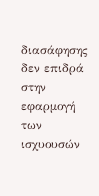διασάφησης δεν επιδρά στην εφαρμογή των ισχυουσών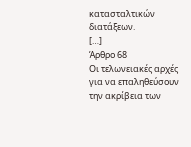κατασταλτικών διατάξεων.
[…]
Άρθρο 68
Οι τελωνειακές αρχές για να επαληθεύσουν την ακρίβεια των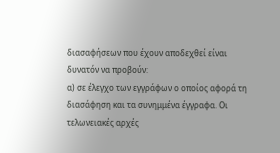διασαφήσεων που έχουν αποδεχθεί είναι δυνατόν να προβούν:
α) σε έλεγχο των εγγράφων ο οποίος αφορά τη διασάφηση και τα συνημμένα έγγραφα. Οι τελωνειακές αρχές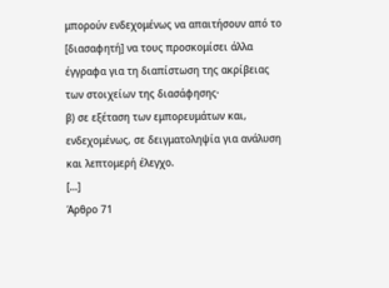μπορούν ενδεχομένως να απαιτήσουν από το [διασαφητή] να τους προσκομίσει άλλα έγγραφα για τη διαπίστωση της ακρίβειας των στοιχείων της διασάφησης·
β) σε εξέταση των εμπορευμάτων και, ενδεχομένως, σε δειγματοληψία για ανάλυση και λεπτομερή έλεγχο.
[…]
Άρθρο 71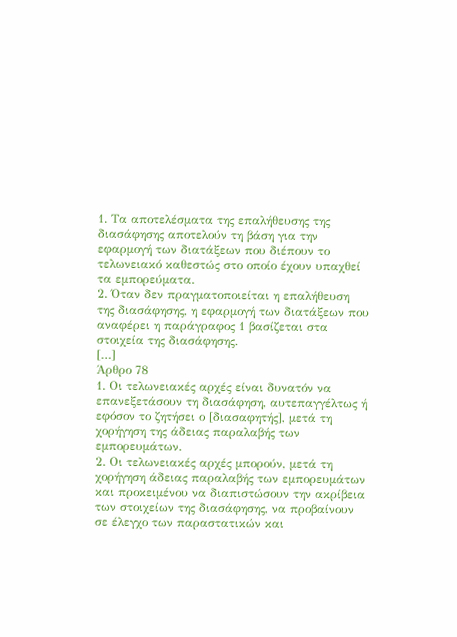1. Τα αποτελέσματα της επαλήθευσης της διασάφησης αποτελούν τη βάση για την εφαρμογή των διατάξεων που διέπουν το τελωνειακό καθεστώς στο οποίο έχουν υπαχθεί τα εμπορεύματα.
2. Όταν δεν πραγματοποιείται η επαλήθευση της διασάφησης, η εφαρμογή των διατάξεων που αναφέρει η παράγραφος 1 βασίζεται στα στοιχεία της διασάφησης.
[…]
Άρθρο 78
1. Οι τελωνειακές αρχές είναι δυνατόν να επανεξετάσουν τη διασάφηση, αυτεπαγγέλτως ή εφόσον το ζητήσει ο [διασαφητής], μετά τη χορήγηση της άδειας παραλαβής των εμπορευμάτων.
2. Οι τελωνειακές αρχές μπορούν, μετά τη χορήγηση άδειας παραλαβής των εμπορευμάτων και προκειμένου να διαπιστώσουν την ακρίβεια των στοιχείων της διασάφησης, να προβαίνουν σε έλεγχο των παραστατικών και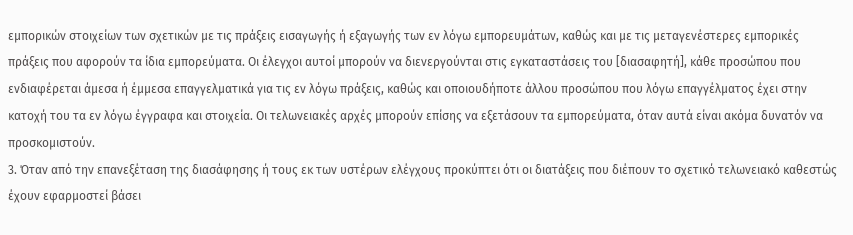εμπορικών στοιχείων των σχετικών με τις πράξεις εισαγωγής ή εξαγωγής των εν λόγω εμπορευμάτων, καθώς και με τις μεταγενέστερες εμπορικές πράξεις που αφορούν τα ίδια εμπορεύματα. Οι έλεγχοι αυτοί μπορούν να διενεργούνται στις εγκαταστάσεις του [διασαφητή], κάθε προσώπου που ενδιαφέρεται άμεσα ή έμμεσα επαγγελματικά για τις εν λόγω πράξεις, καθώς και οποιουδήποτε άλλου προσώπου που λόγω επαγγέλματος έχει στην κατοχή του τα εν λόγω έγγραφα και στοιχεία. Οι τελωνειακές αρχές μπορούν επίσης να εξετάσουν τα εμπορεύματα, όταν αυτά είναι ακόμα δυνατόν να προσκομιστούν.
3. Όταν από την επανεξέταση της διασάφησης ή τους εκ των υστέρων ελέγχους προκύπτει ότι οι διατάξεις που διέπουν το σχετικό τελωνειακό καθεστώς έχουν εφαρμοστεί βάσει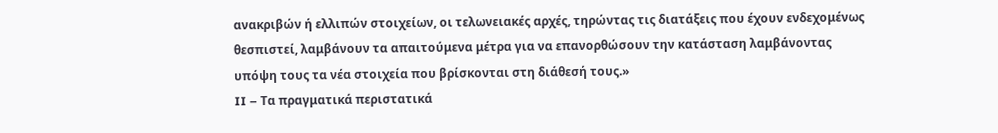ανακριβών ή ελλιπών στοιχείων, οι τελωνειακές αρχές, τηρώντας τις διατάξεις που έχουν ενδεχομένως θεσπιστεί, λαμβάνουν τα απαιτούμενα μέτρα για να επανορθώσουν την κατάσταση λαμβάνοντας υπόψη τους τα νέα στοιχεία που βρίσκονται στη διάθεσή τους.»
II – Τα πραγματικά περιστατικά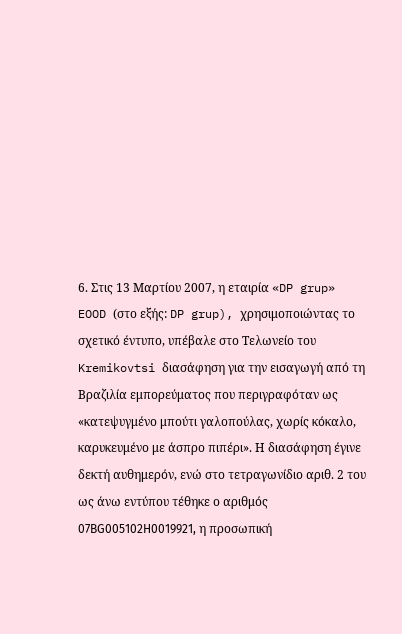6. Στις 13 Μαρτίου 2007, η εταιρία «DP grup» EOOD (στο εξής: DP grup), χρησιμοποιώντας το σχετικό έντυπο, υπέβαλε στο Τελωνείο του Kremikovtsi διασάφηση για την εισαγωγή από τη Βραζιλία εμπορεύματος που περιγραφόταν ως «κατεψυγμένο μπούτι γαλοπούλας, χωρίς κόκαλο, καρυκευμένο με άσπρο πιπέρι». Η διασάφηση έγινε δεκτή αυθημερόν, ενώ στο τετραγωνίδιο αριθ. 2 του ως άνω εντύπου τέθηκε ο αριθμός 07ВG005102Н0019921, η προσωπική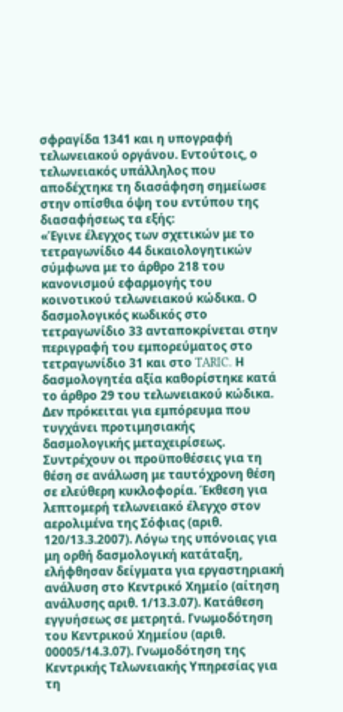σφραγίδα 1341 και η υπογραφή τελωνειακού οργάνου. Εντούτοις, ο τελωνειακός υπάλληλος που αποδέχτηκε τη διασάφηση σημείωσε στην οπίσθια όψη του εντύπου της διασαφήσεως τα εξής:
«Έγινε έλεγχος των σχετικών με το τετραγωνίδιο 44 δικαιολογητικών σύμφωνα με το άρθρο 218 του κανονισμού εφαρμογής του κοινοτικού τελωνειακού κώδικα. Ο δασμολογικός κωδικός στο τετραγωνίδιο 33 ανταποκρίνεται στην περιγραφή του εμπορεύματος στο τετραγωνίδιο 31 και στο TARIC. Η δασμολογητέα αξία καθορίστηκε κατά το άρθρο 29 του τελωνειακού κώδικα. Δεν πρόκειται για εμπόρευμα που τυγχάνει προτιμησιακής δασμολογικής μεταχειρίσεως. Συντρέχουν οι προϋποθέσεις για τη θέση σε ανάλωση με ταυτόχρονη θέση σε ελεύθερη κυκλοφορία. Έκθεση για λεπτομερή τελωνειακό έλεγχο στον αερολιμένα της Σόφιας (αριθ. 120/13.3.2007). Λόγω της υπόνοιας για μη ορθή δασμολογική κατάταξη, ελήφθησαν δείγματα για εργαστηριακή ανάλυση στο Κεντρικό Χημείο (αίτηση ανάλυσης αριθ. 1/13.3.07). Κατάθεση εγγυήσεως σε μετρητά. Γνωμοδότηση του Κεντρικού Χημείου (αριθ. 00005/14.3.07). Γνωμοδότηση της Κεντρικής Τελωνειακής Υπηρεσίας για τη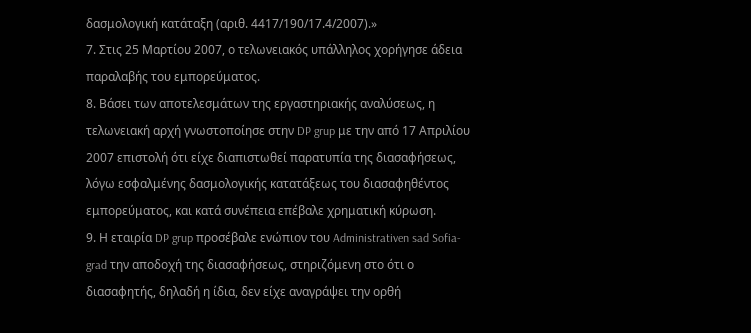δασμολογική κατάταξη (αριθ. 4417/190/17.4/2007).»
7. Στις 25 Μαρτίου 2007, ο τελωνειακός υπάλληλος χορήγησε άδεια παραλαβής του εμπορεύματος.
8. Βάσει των αποτελεσμάτων της εργαστηριακής αναλύσεως, η τελωνειακή αρχή γνωστοποίησε στην DP grup με την από 17 Απριλίου 2007 επιστολή ότι είχε διαπιστωθεί παρατυπία της διασαφήσεως, λόγω εσφαλμένης δασμολογικής κατατάξεως του διασαφηθέντος εμπορεύματος, και κατά συνέπεια επέβαλε χρηματική κύρωση.
9. Η εταιρία DP grup προσέβαλε ενώπιον του Administrativen sad Sofia-grad την αποδοχή της διασαφήσεως, στηριζόμενη στο ότι ο διασαφητής, δηλαδή η ίδια, δεν είχε αναγράψει την ορθή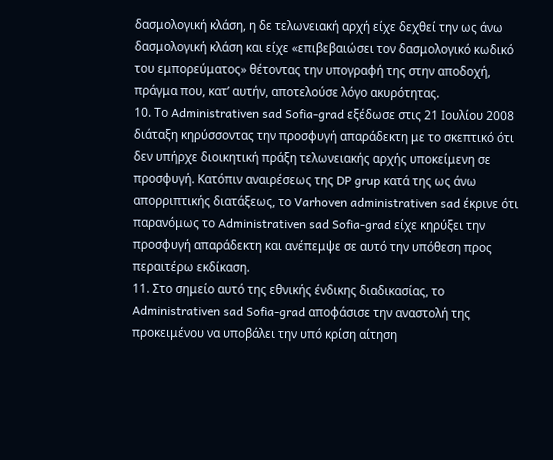δασμολογική κλάση, η δε τελωνειακή αρχή είχε δεχθεί την ως άνω δασμολογική κλάση και είχε «επιβεβαιώσει τον δασμολογικό κωδικό του εμπορεύματος» θέτοντας την υπογραφή της στην αποδοχή, πράγμα που, κατ’ αυτήν, αποτελούσε λόγο ακυρότητας.
10. Το Administrativen sad Sofia-grad εξέδωσε στις 21 Ιουλίου 2008 διάταξη κηρύσσοντας την προσφυγή απαράδεκτη με το σκεπτικό ότι δεν υπήρχε διοικητική πράξη τελωνειακής αρχής υποκείμενη σε προσφυγή. Κατόπιν αναιρέσεως της DP grup κατά της ως άνω απορριπτικής διατάξεως, το Varhoven administrativen sad έκρινε ότι παρανόμως το Administrativen sad Sofia-grad είχε κηρύξει την προσφυγή απαράδεκτη και ανέπεμψε σε αυτό την υπόθεση προς περαιτέρω εκδίκαση.
11. Στο σημείο αυτό της εθνικής ένδικης διαδικασίας, το Administrativen sad Sofia-grad αποφάσισε την αναστολή της προκειμένου να υποβάλει την υπό κρίση αίτηση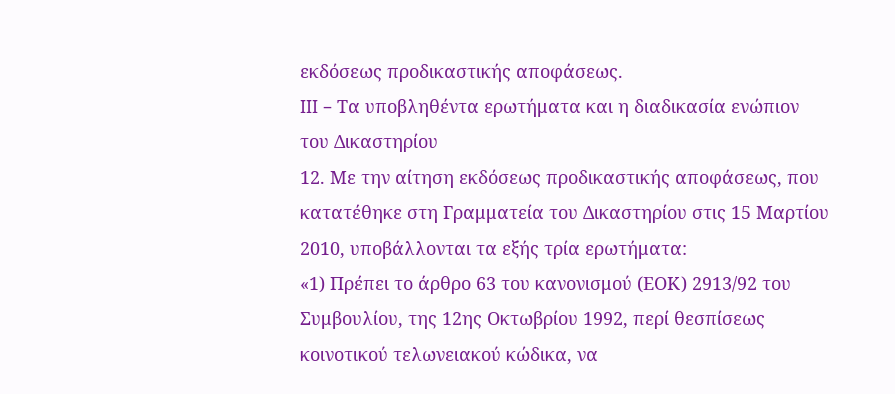εκδόσεως προδικαστικής αποφάσεως.
III – Τα υποβληθέντα ερωτήματα και η διαδικασία ενώπιον του Δικαστηρίου
12. Με την αίτηση εκδόσεως προδικαστικής αποφάσεως, που κατατέθηκε στη Γραμματεία του Δικαστηρίου στις 15 Μαρτίου 2010, υποβάλλονται τα εξής τρία ερωτήματα:
«1) Πρέπει το άρθρο 63 του κανονισμού (ΕΟΚ) 2913/92 του Συμβουλίου, της 12ης Οκτωβρίου 1992, περί θεσπίσεως κοινοτικού τελωνειακού κώδικα, να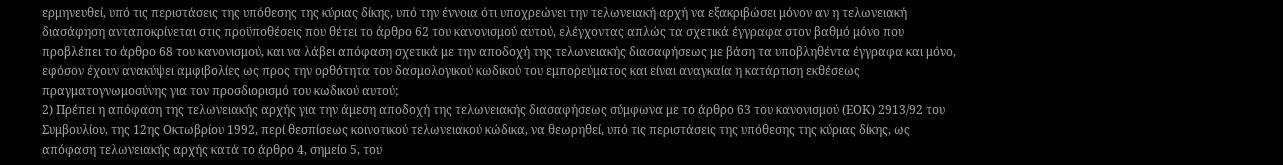ερμηνευθεί, υπό τις περιστάσεις της υπόθεσης της κύριας δίκης, υπό την έννοια ότι υποχρεώνει την τελωνειακή αρχή να εξακριβώσει μόνον αν η τελωνειακή διασάφηση ανταποκρίνεται στις προϋποθέσεις που θέτει το άρθρο 62 του κανονισμού αυτού, ελέγχοντας απλώς τα σχετικά έγγραφα στον βαθμό μόνο που προβλέπει το άρθρο 68 του κανονισμού, και να λάβει απόφαση σχετικά με την αποδοχή της τελωνειακής διασαφήσεως με βάση τα υποβληθέντα έγγραφα και μόνο, εφόσον έχουν ανακύψει αμφιβολίες ως προς την ορθότητα του δασμολογικού κωδικού του εμπορεύματος και είναι αναγκαία η κατάρτιση εκθέσεως πραγματογνωμοσύνης για τον προσδιορισμό του κωδικού αυτού;
2) Πρέπει η απόφαση της τελωνειακής αρχής για την άμεση αποδοχή της τελωνειακής διασαφήσεως σύμφωνα με το άρθρο 63 του κανονισμού (ΕΟΚ) 2913/92 του Συμβουλίου, της 12ης Οκτωβρίου 1992, περί θεσπίσεως κοινοτικού τελωνειακού κώδικα, να θεωρηθεί, υπό τις περιστάσεις της υπόθεσης της κύριας δίκης, ως απόφαση τελωνειακής αρχής κατά το άρθρο 4, σημείο 5, του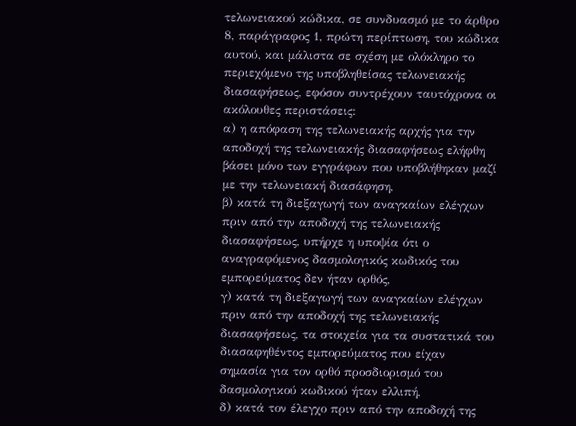τελωνειακού κώδικα, σε συνδυασμό με το άρθρο 8, παράγραφος 1, πρώτη περίπτωση, του κώδικα αυτού, και μάλιστα σε σχέση με ολόκληρο το περιεχόμενο της υποβληθείσας τελωνειακής διασαφήσεως, εφόσον συντρέχουν ταυτόχρονα οι ακόλουθες περιστάσεις:
α) η απόφαση της τελωνειακής αρχής για την αποδοχή της τελωνειακής διασαφήσεως ελήφθη βάσει μόνο των εγγράφων που υποβλήθηκαν μαζί με την τελωνειακή διασάφηση,
β) κατά τη διεξαγωγή των αναγκαίων ελέγχων πριν από την αποδοχή της τελωνειακής διασαφήσεως, υπήρχε η υποψία ότι ο αναγραφόμενος δασμολογικός κωδικός του εμπορεύματος δεν ήταν ορθός,
γ) κατά τη διεξαγωγή των αναγκαίων ελέγχων πριν από την αποδοχή της τελωνειακής διασαφήσεως, τα στοιχεία για τα συστατικά του διασαφηθέντος εμπορεύματος που είχαν σημασία για τον ορθό προσδιορισμό του δασμολογικού κωδικού ήταν ελλιπή,
δ) κατά τον έλεγχο πριν από την αποδοχή της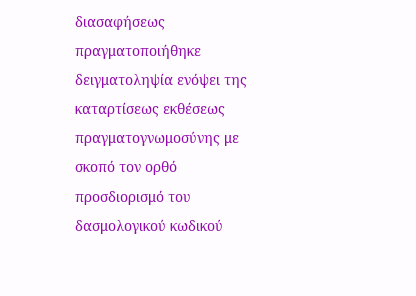διασαφήσεως πραγματοποιήθηκε δειγματοληψία ενόψει της καταρτίσεως εκθέσεως πραγματογνωμοσύνης με σκοπό τον ορθό προσδιορισμό του δασμολογικού κωδικού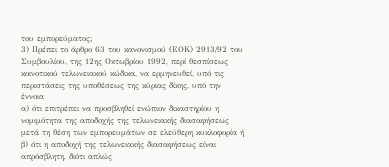του εμπορεύματος;
3) Πρέπει το άρθρο 63 του κανονισμού (ΕΟΚ) 2913/92 του Συμβουλίου, της 12ης Οκτωβρίου 1992, περί θεσπίσεως κοινοτικού τελωνειακού κώδικα, να ερμηνευθεί, υπό τις περιστάσεις της υποθέσεως της κύριας δίκης, υπό την έννοια
α) ότι επιτρέπει να προσβληθεί ενώπιον δικαστηρίου η νομιμότητα της αποδοχής της τελωνειακής διασαφήσεως μετά τη θέση των εμπορευμάτων σε ελεύθερη κυκλοφορία ή
β) ότι η αποδοχή της τελωνειακής διασαφήσεως είναι απρόσβλητη, διότι απλώς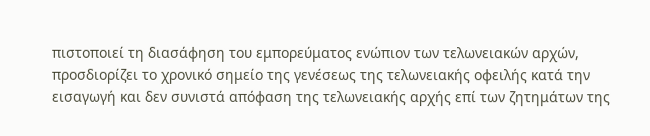πιστοποιεί τη διασάφηση του εμπορεύματος ενώπιον των τελωνειακών αρχών, προσδιορίζει το χρονικό σημείο της γενέσεως της τελωνειακής οφειλής κατά την εισαγωγή και δεν συνιστά απόφαση της τελωνειακής αρχής επί των ζητημάτων της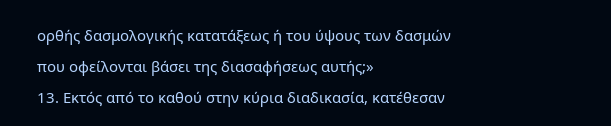ορθής δασμολογικής κατατάξεως ή του ύψους των δασμών που οφείλονται βάσει της διασαφήσεως αυτής;»
13. Εκτός από το καθού στην κύρια διαδικασία, κατέθεσαν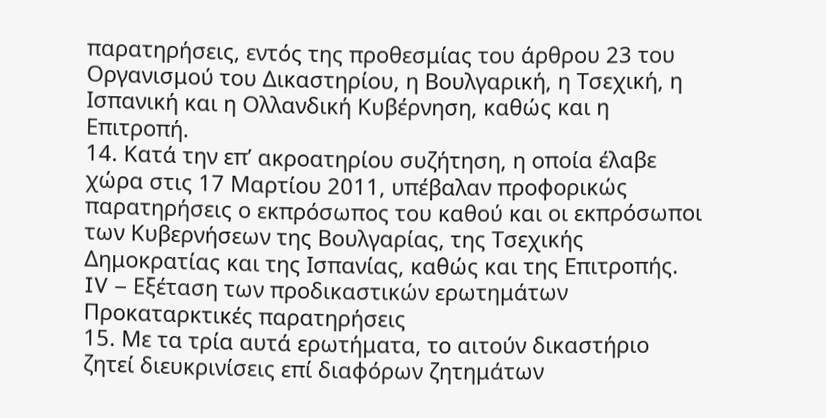παρατηρήσεις, εντός της προθεσμίας του άρθρου 23 του Οργανισμού του Δικαστηρίου, η Βουλγαρική, η Τσεχική, η Ισπανική και η Ολλανδική Κυβέρνηση, καθώς και η Επιτροπή.
14. Κατά την επ’ ακροατηρίου συζήτηση, η οποία έλαβε χώρα στις 17 Μαρτίου 2011, υπέβαλαν προφορικώς παρατηρήσεις ο εκπρόσωπος του καθού και οι εκπρόσωποι των Κυβερνήσεων της Βουλγαρίας, της Τσεχικής Δημοκρατίας και της Ισπανίας, καθώς και της Επιτροπής.
IV – Εξέταση των προδικαστικών ερωτημάτων
Προκαταρκτικές παρατηρήσεις
15. Με τα τρία αυτά ερωτήματα, το αιτούν δικαστήριο ζητεί διευκρινίσεις επί διαφόρων ζητημάτων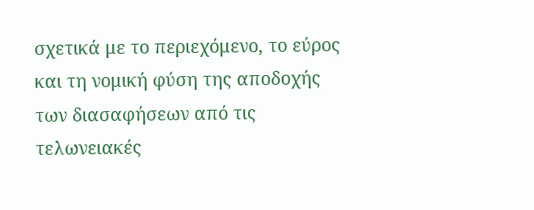σχετικά με το περιεχόμενο, το εύρος και τη νομική φύση της αποδοχής των διασαφήσεων από τις τελωνειακές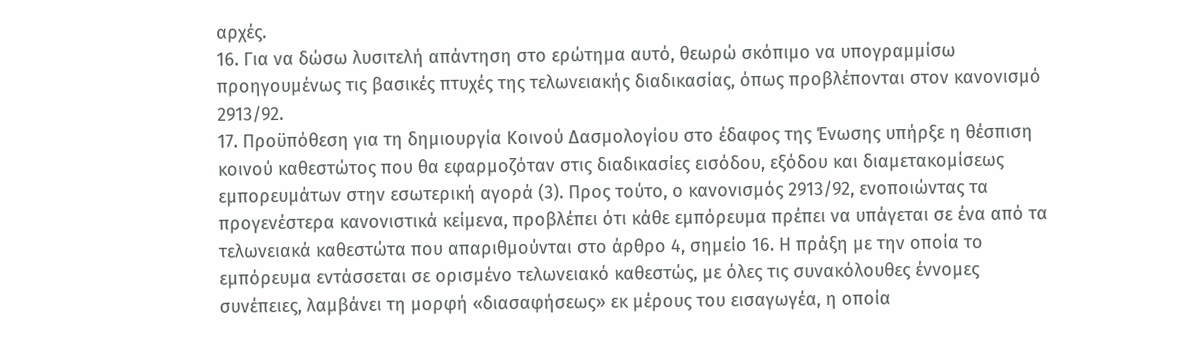αρχές.
16. Για να δώσω λυσιτελή απάντηση στο ερώτημα αυτό, θεωρώ σκόπιμο να υπογραμμίσω προηγουμένως τις βασικές πτυχές της τελωνειακής διαδικασίας, όπως προβλέπονται στον κανονισμό 2913/92.
17. Προϋπόθεση για τη δημιουργία Κοινού Δασμολογίου στο έδαφος της Ένωσης υπήρξε η θέσπιση κοινού καθεστώτος που θα εφαρμοζόταν στις διαδικασίες εισόδου, εξόδου και διαμετακομίσεως εμπορευμάτων στην εσωτερική αγορά (3). Προς τούτο, ο κανονισμός 2913/92, ενοποιώντας τα προγενέστερα κανονιστικά κείμενα, προβλέπει ότι κάθε εμπόρευμα πρέπει να υπάγεται σε ένα από τα τελωνειακά καθεστώτα που απαριθμούνται στο άρθρο 4, σημείο 16. Η πράξη με την οποία το εμπόρευμα εντάσσεται σε ορισμένο τελωνειακό καθεστώς, με όλες τις συνακόλουθες έννομες συνέπειες, λαμβάνει τη μορφή «διασαφήσεως» εκ μέρους του εισαγωγέα, η οποία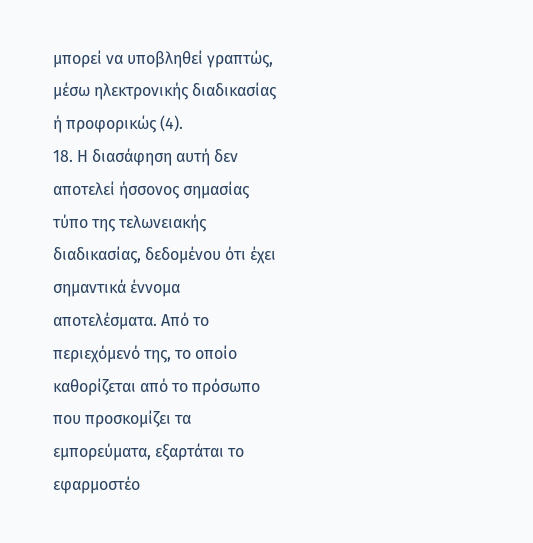μπορεί να υποβληθεί γραπτώς, μέσω ηλεκτρονικής διαδικασίας ή προφορικώς (4).
18. Η διασάφηση αυτή δεν αποτελεί ήσσονος σημασίας τύπο της τελωνειακής διαδικασίας, δεδομένου ότι έχει σημαντικά έννομα αποτελέσματα. Από το περιεχόμενό της, το οποίο καθορίζεται από το πρόσωπο που προσκομίζει τα εμπορεύματα, εξαρτάται το εφαρμοστέο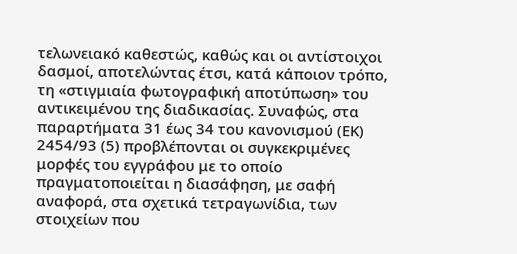τελωνειακό καθεστώς, καθώς και οι αντίστοιχοι δασμοί, αποτελώντας έτσι, κατά κάποιον τρόπο, τη «στιγμιαία φωτογραφική αποτύπωση» του αντικειμένου της διαδικασίας. Συναφώς, στα παραρτήματα 31 έως 34 του κανονισμού (ΕΚ) 2454/93 (5) προβλέπονται οι συγκεκριμένες μορφές του εγγράφου με το οποίο πραγματοποιείται η διασάφηση, με σαφή αναφορά, στα σχετικά τετραγωνίδια, των στοιχείων που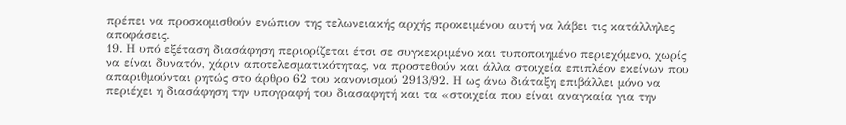πρέπει να προσκομισθούν ενώπιον της τελωνειακής αρχής προκειμένου αυτή να λάβει τις κατάλληλες αποφάσεις.
19. Η υπό εξέταση διασάφηση περιορίζεται έτσι σε συγκεκριμένο και τυποποιημένο περιεχόμενο, χωρίς να είναι δυνατόν, χάριν αποτελεσματικότητας, να προστεθούν και άλλα στοιχεία επιπλέον εκείνων που απαριθμούνται ρητώς στο άρθρο 62 του κανονισμού 2913/92. Η ως άνω διάταξη επιβάλλει μόνο να περιέχει η διασάφηση την υπογραφή του διασαφητή και τα «στοιχεία που είναι αναγκαία για την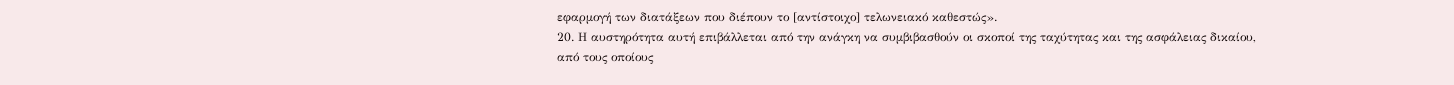εφαρμογή των διατάξεων που διέπουν το [αντίστοιχο] τελωνειακό καθεστώς».
20. Η αυστηρότητα αυτή επιβάλλεται από την ανάγκη να συμβιβασθούν οι σκοποί της ταχύτητας και της ασφάλειας δικαίου, από τους οποίους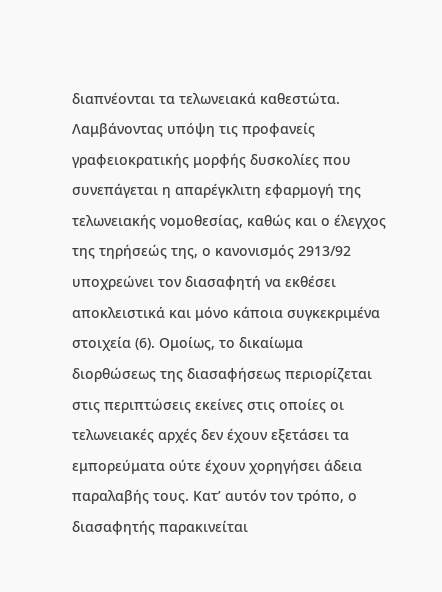διαπνέονται τα τελωνειακά καθεστώτα. Λαμβάνοντας υπόψη τις προφανείς γραφειοκρατικής μορφής δυσκολίες που συνεπάγεται η απαρέγκλιτη εφαρμογή της τελωνειακής νομοθεσίας, καθώς και ο έλεγχος της τηρήσεώς της, ο κανονισμός 2913/92 υποχρεώνει τον διασαφητή να εκθέσει αποκλειστικά και μόνο κάποια συγκεκριμένα στοιχεία (6). Ομοίως, το δικαίωμα διορθώσεως της διασαφήσεως περιορίζεται στις περιπτώσεις εκείνες στις οποίες οι τελωνειακές αρχές δεν έχουν εξετάσει τα εμπορεύματα ούτε έχουν χορηγήσει άδεια παραλαβής τους. Κατ’ αυτόν τον τρόπο, ο διασαφητής παρακινείται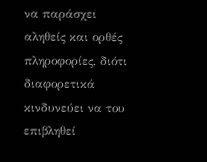να παράσχει αληθείς και ορθές πληροφορίες, διότι διαφορετικά κινδυνεύει να του επιβληθεί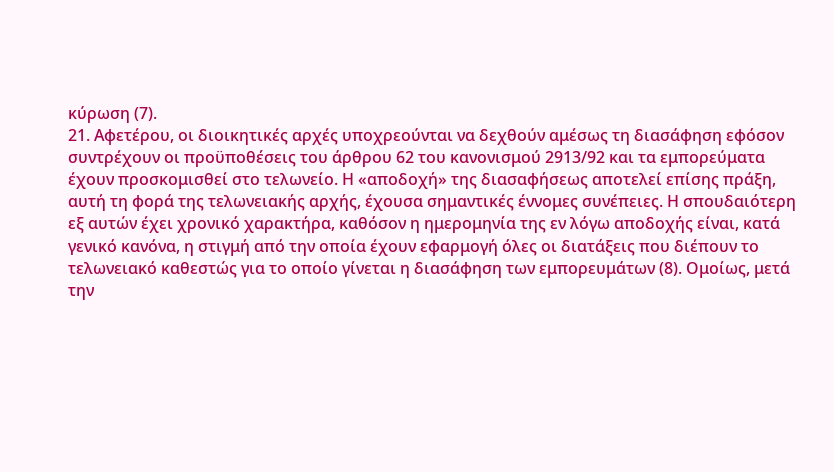κύρωση (7).
21. Αφετέρου, οι διοικητικές αρχές υποχρεούνται να δεχθούν αμέσως τη διασάφηση εφόσον συντρέχουν οι προϋποθέσεις του άρθρου 62 του κανονισμού 2913/92 και τα εμπορεύματα έχουν προσκομισθεί στο τελωνείο. Η «αποδοχή» της διασαφήσεως αποτελεί επίσης πράξη, αυτή τη φορά της τελωνειακής αρχής, έχουσα σημαντικές έννομες συνέπειες. Η σπουδαιότερη εξ αυτών έχει χρονικό χαρακτήρα, καθόσον η ημερομηνία της εν λόγω αποδοχής είναι, κατά γενικό κανόνα, η στιγμή από την οποία έχουν εφαρμογή όλες οι διατάξεις που διέπουν το τελωνειακό καθεστώς για το οποίο γίνεται η διασάφηση των εμπορευμάτων (8). Ομοίως, μετά την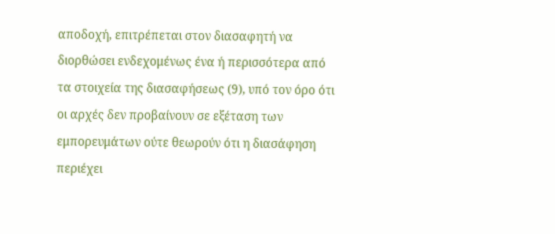αποδοχή, επιτρέπεται στον διασαφητή να διορθώσει ενδεχομένως ένα ή περισσότερα από τα στοιχεία της διασαφήσεως (9), υπό τον όρο ότι οι αρχές δεν προβαίνουν σε εξέταση των εμπορευμάτων ούτε θεωρούν ότι η διασάφηση περιέχει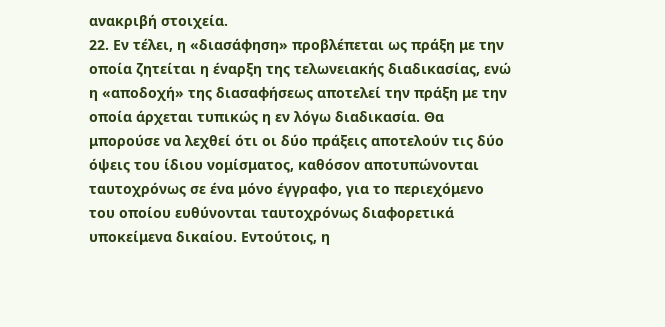ανακριβή στοιχεία.
22. Εν τέλει, η «διασάφηση» προβλέπεται ως πράξη με την οποία ζητείται η έναρξη της τελωνειακής διαδικασίας, ενώ η «αποδοχή» της διασαφήσεως αποτελεί την πράξη με την οποία άρχεται τυπικώς η εν λόγω διαδικασία. Θα μπορούσε να λεχθεί ότι οι δύο πράξεις αποτελούν τις δύο όψεις του ίδιου νομίσματος, καθόσον αποτυπώνονται ταυτοχρόνως σε ένα μόνο έγγραφο, για το περιεχόμενο του οποίου ευθύνονται ταυτοχρόνως διαφορετικά υποκείμενα δικαίου. Εντούτοις, η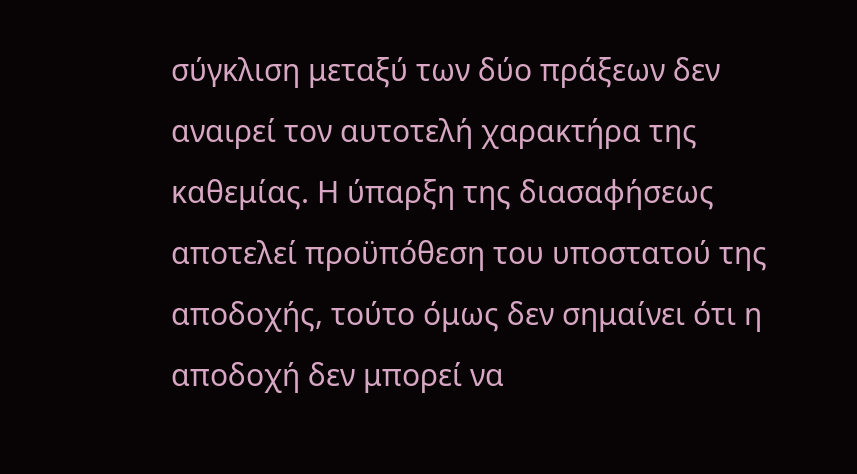σύγκλιση μεταξύ των δύο πράξεων δεν αναιρεί τον αυτοτελή χαρακτήρα της καθεμίας. Η ύπαρξη της διασαφήσεως αποτελεί προϋπόθεση του υποστατού της αποδοχής, τούτο όμως δεν σημαίνει ότι η αποδοχή δεν μπορεί να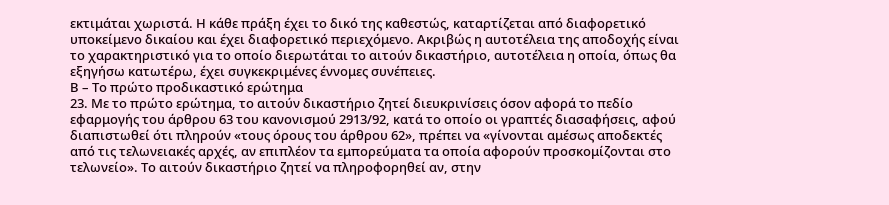εκτιμάται χωριστά. Η κάθε πράξη έχει το δικό της καθεστώς, καταρτίζεται από διαφορετικό υποκείμενο δικαίου και έχει διαφορετικό περιεχόμενο. Ακριβώς η αυτοτέλεια της αποδοχής είναι το χαρακτηριστικό για το οποίο διερωτάται το αιτούν δικαστήριο, αυτοτέλεια η οποία, όπως θα εξηγήσω κατωτέρω, έχει συγκεκριμένες έννομες συνέπειες.
Β – Το πρώτο προδικαστικό ερώτημα
23. Με το πρώτο ερώτημα, το αιτούν δικαστήριο ζητεί διευκρινίσεις όσον αφορά το πεδίο εφαρμογής του άρθρου 63 του κανονισμού 2913/92, κατά το οποίο οι γραπτές διασαφήσεις, αφού διαπιστωθεί ότι πληρούν «τους όρους του άρθρου 62», πρέπει να «γίνονται αμέσως αποδεκτές από τις τελωνειακές αρχές, αν επιπλέον τα εμπορεύματα τα οποία αφορούν προσκομίζονται στο τελωνείο». Το αιτούν δικαστήριο ζητεί να πληροφορηθεί αν, στην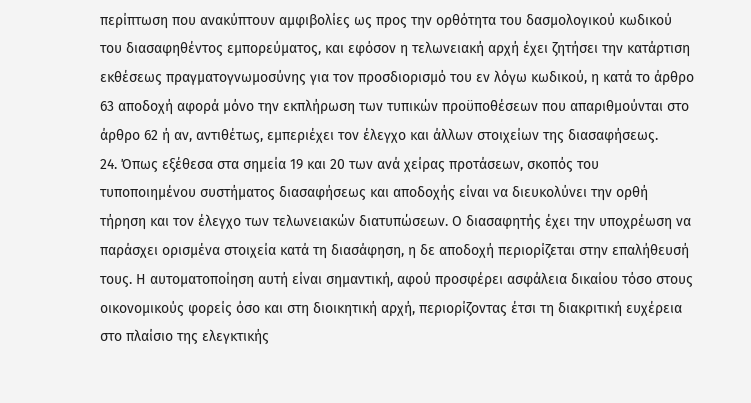περίπτωση που ανακύπτουν αμφιβολίες ως προς την ορθότητα του δασμολογικού κωδικού του διασαφηθέντος εμπορεύματος, και εφόσον η τελωνειακή αρχή έχει ζητήσει την κατάρτιση εκθέσεως πραγματογνωμοσύνης για τον προσδιορισμό του εν λόγω κωδικού, η κατά το άρθρο 63 αποδοχή αφορά μόνο την εκπλήρωση των τυπικών προϋποθέσεων που απαριθμούνται στο άρθρο 62 ή αν, αντιθέτως, εμπεριέχει τον έλεγχο και άλλων στοιχείων της διασαφήσεως.
24. Όπως εξέθεσα στα σημεία 19 και 20 των ανά χείρας προτάσεων, σκοπός του τυποποιημένου συστήματος διασαφήσεως και αποδοχής είναι να διευκολύνει την ορθή τήρηση και τον έλεγχο των τελωνειακών διατυπώσεων. Ο διασαφητής έχει την υποχρέωση να παράσχει ορισμένα στοιχεία κατά τη διασάφηση, η δε αποδοχή περιορίζεται στην επαλήθευσή τους. Η αυτοματοποίηση αυτή είναι σημαντική, αφού προσφέρει ασφάλεια δικαίου τόσο στους οικονομικούς φορείς όσο και στη διοικητική αρχή, περιορίζοντας έτσι τη διακριτική ευχέρεια στο πλαίσιο της ελεγκτικής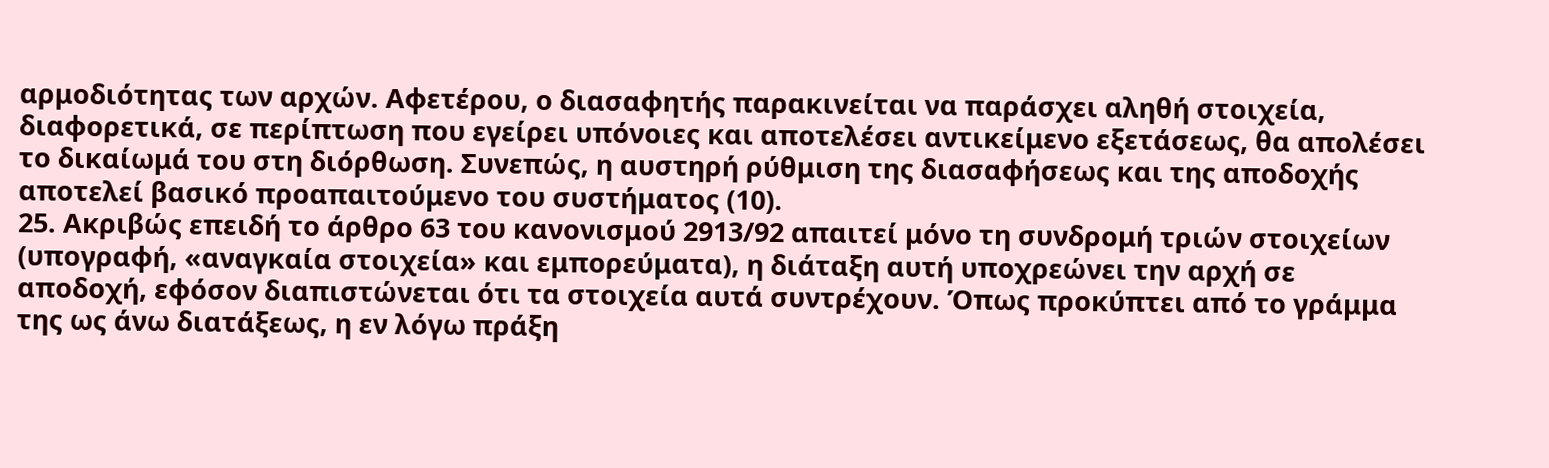αρμοδιότητας των αρχών. Αφετέρου, ο διασαφητής παρακινείται να παράσχει αληθή στοιχεία, διαφορετικά, σε περίπτωση που εγείρει υπόνοιες και αποτελέσει αντικείμενο εξετάσεως, θα απολέσει το δικαίωμά του στη διόρθωση. Συνεπώς, η αυστηρή ρύθμιση της διασαφήσεως και της αποδοχής αποτελεί βασικό προαπαιτούμενο του συστήματος (10).
25. Ακριβώς επειδή το άρθρο 63 του κανονισμού 2913/92 απαιτεί μόνο τη συνδρομή τριών στοιχείων (υπογραφή, «αναγκαία στοιχεία» και εμπορεύματα), η διάταξη αυτή υποχρεώνει την αρχή σε αποδοχή, εφόσον διαπιστώνεται ότι τα στοιχεία αυτά συντρέχουν. Όπως προκύπτει από το γράμμα της ως άνω διατάξεως, η εν λόγω πράξη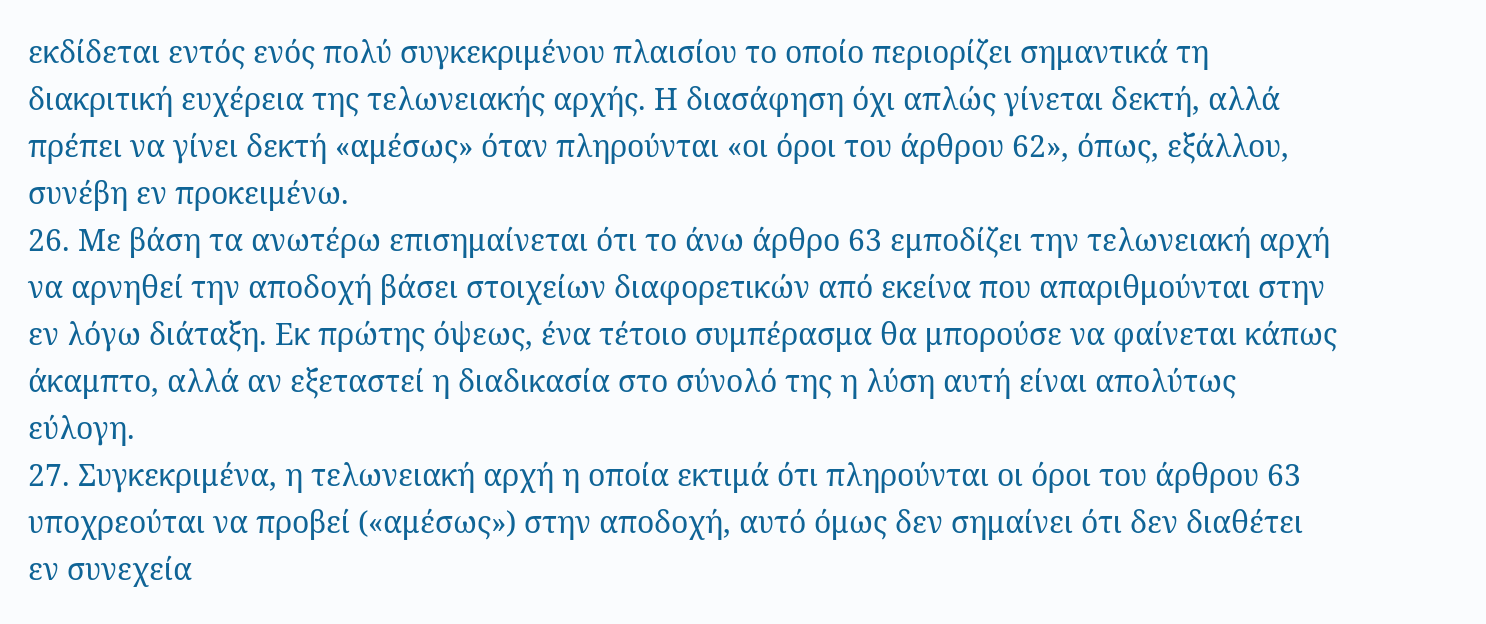εκδίδεται εντός ενός πολύ συγκεκριμένου πλαισίου το οποίο περιορίζει σημαντικά τη διακριτική ευχέρεια της τελωνειακής αρχής. Η διασάφηση όχι απλώς γίνεται δεκτή, αλλά πρέπει να γίνει δεκτή «αμέσως» όταν πληρούνται «οι όροι του άρθρου 62», όπως, εξάλλου, συνέβη εν προκειμένω.
26. Με βάση τα ανωτέρω επισημαίνεται ότι το άνω άρθρο 63 εμποδίζει την τελωνειακή αρχή να αρνηθεί την αποδοχή βάσει στοιχείων διαφορετικών από εκείνα που απαριθμούνται στην εν λόγω διάταξη. Εκ πρώτης όψεως, ένα τέτοιο συμπέρασμα θα μπορούσε να φαίνεται κάπως άκαμπτο, αλλά αν εξεταστεί η διαδικασία στο σύνολό της η λύση αυτή είναι απολύτως εύλογη.
27. Συγκεκριμένα, η τελωνειακή αρχή η οποία εκτιμά ότι πληρούνται οι όροι του άρθρου 63 υποχρεούται να προβεί («αμέσως») στην αποδοχή, αυτό όμως δεν σημαίνει ότι δεν διαθέτει εν συνεχεία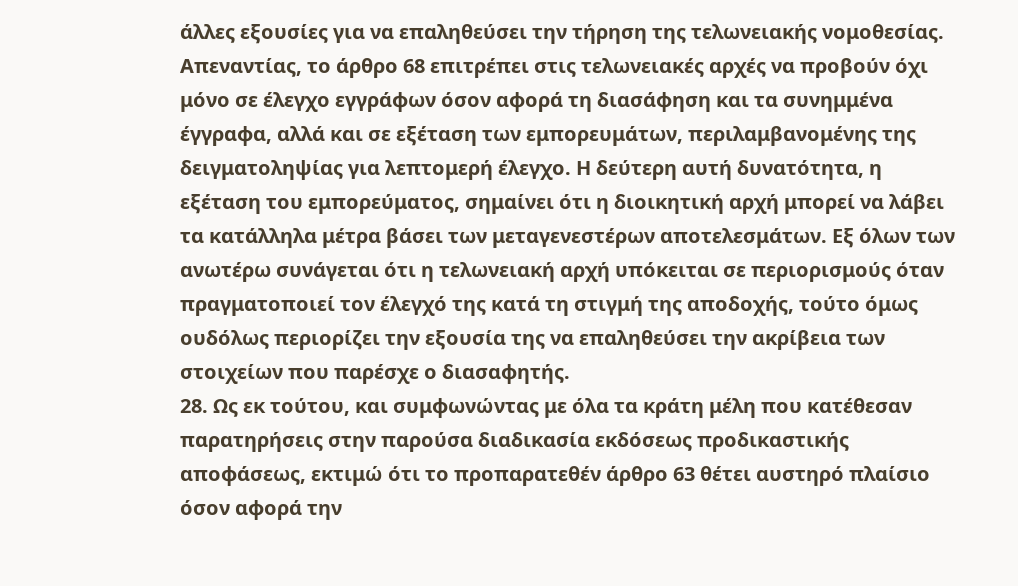άλλες εξουσίες για να επαληθεύσει την τήρηση της τελωνειακής νομοθεσίας. Απεναντίας, το άρθρο 68 επιτρέπει στις τελωνειακές αρχές να προβούν όχι μόνο σε έλεγχο εγγράφων όσον αφορά τη διασάφηση και τα συνημμένα έγγραφα, αλλά και σε εξέταση των εμπορευμάτων, περιλαμβανομένης της δειγματοληψίας για λεπτομερή έλεγχο. Η δεύτερη αυτή δυνατότητα, η εξέταση του εμπορεύματος, σημαίνει ότι η διοικητική αρχή μπορεί να λάβει τα κατάλληλα μέτρα βάσει των μεταγενεστέρων αποτελεσμάτων. Εξ όλων των ανωτέρω συνάγεται ότι η τελωνειακή αρχή υπόκειται σε περιορισμούς όταν πραγματοποιεί τον έλεγχό της κατά τη στιγμή της αποδοχής, τούτο όμως ουδόλως περιορίζει την εξουσία της να επαληθεύσει την ακρίβεια των στοιχείων που παρέσχε ο διασαφητής.
28. Ως εκ τούτου, και συμφωνώντας με όλα τα κράτη μέλη που κατέθεσαν παρατηρήσεις στην παρούσα διαδικασία εκδόσεως προδικαστικής αποφάσεως, εκτιμώ ότι το προπαρατεθέν άρθρο 63 θέτει αυστηρό πλαίσιο όσον αφορά την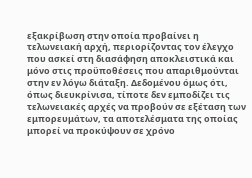εξακρίβωση στην οποία προβαίνει η τελωνειακή αρχή, περιορίζοντας τον έλεγχο που ασκεί στη διασάφηση αποκλειστικά και μόνο στις προϋποθέσεις που απαριθμούνται στην εν λόγω διάταξη. Δεδομένου όμως ότι, όπως διευκρίνισα, τίποτε δεν εμποδίζει τις τελωνειακές αρχές να προβούν σε εξέταση των εμπορευμάτων, τα αποτελέσματα της οποίας μπορεί να προκύψουν σε χρόνο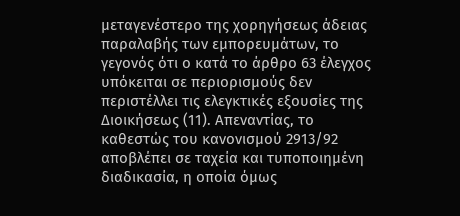μεταγενέστερο της χορηγήσεως άδειας παραλαβής των εμπορευμάτων, το γεγονός ότι ο κατά το άρθρο 63 έλεγχος υπόκειται σε περιορισμούς δεν περιστέλλει τις ελεγκτικές εξουσίες της Διοικήσεως (11). Απεναντίας, το καθεστώς του κανονισμού 2913/92 αποβλέπει σε ταχεία και τυποποιημένη διαδικασία, η οποία όμως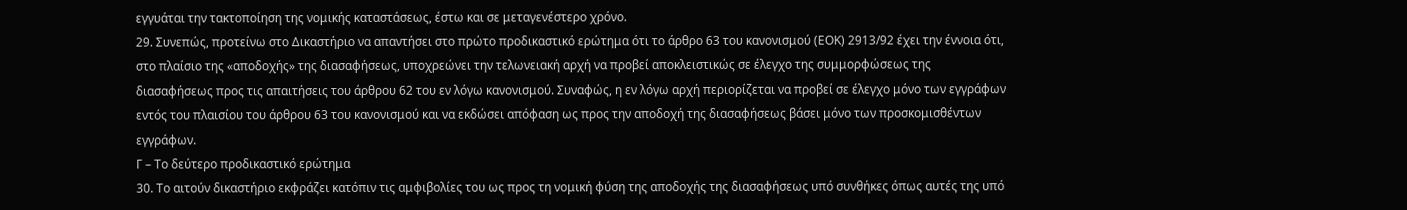εγγυάται την τακτοποίηση της νομικής καταστάσεως, έστω και σε μεταγενέστερο χρόνο.
29. Συνεπώς, προτείνω στο Δικαστήριο να απαντήσει στο πρώτο προδικαστικό ερώτημα ότι το άρθρο 63 του κανονισμού (ΕΟΚ) 2913/92 έχει την έννοια ότι, στο πλαίσιο της «αποδοχής» της διασαφήσεως, υποχρεώνει την τελωνειακή αρχή να προβεί αποκλειστικώς σε έλεγχο της συμμορφώσεως της διασαφήσεως προς τις απαιτήσεις του άρθρου 62 του εν λόγω κανονισμού. Συναφώς, η εν λόγω αρχή περιορίζεται να προβεί σε έλεγχο μόνο των εγγράφων εντός του πλαισίου του άρθρου 63 του κανονισμού και να εκδώσει απόφαση ως προς την αποδοχή της διασαφήσεως βάσει μόνο των προσκομισθέντων εγγράφων.
Γ – Το δεύτερο προδικαστικό ερώτημα
30. Το αιτούν δικαστήριο εκφράζει κατόπιν τις αμφιβολίες του ως προς τη νομική φύση της αποδοχής της διασαφήσεως υπό συνθήκες όπως αυτές της υπό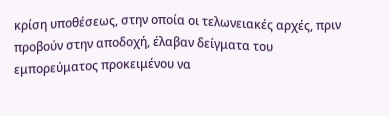κρίση υποθέσεως, στην οποία οι τελωνειακές αρχές, πριν προβούν στην αποδοχή, έλαβαν δείγματα του εμπορεύματος προκειμένου να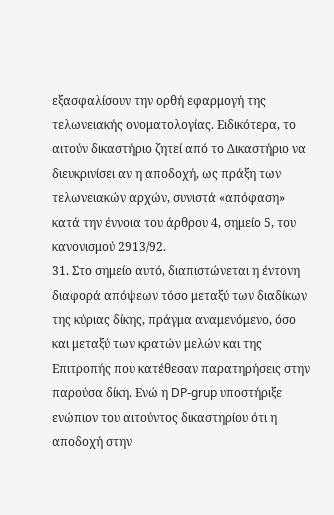εξασφαλίσουν την ορθή εφαρμογή της τελωνειακής ονοματολογίας. Ειδικότερα, το αιτούν δικαστήριο ζητεί από το Δικαστήριο να διευκρινίσει αν η αποδοχή, ως πράξη των τελωνειακών αρχών, συνιστά «απόφαση» κατά την έννοια του άρθρου 4, σημείο 5, του κανονισμού 2913/92.
31. Στο σημείο αυτό, διαπιστώνεται η έντονη διαφορά απόψεων τόσο μεταξύ των διαδίκων της κύριας δίκης, πράγμα αναμενόμενο, όσο και μεταξύ των κρατών μελών και της Επιτροπής που κατέθεσαν παρατηρήσεις στην παρούσα δίκη. Ενώ η DP-grup υποστήριξε ενώπιον του αιτούντος δικαστηρίου ότι η αποδοχή στην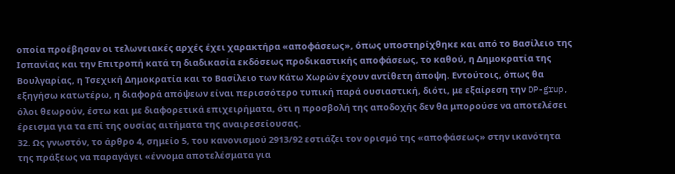οποία προέβησαν οι τελωνειακές αρχές έχει χαρακτήρα «αποφάσεως», όπως υποστηρίχθηκε και από το Βασίλειο της Ισπανίας και την Επιτροπή κατά τη διαδικασία εκδόσεως προδικαστικής αποφάσεως, το καθού, η Δημοκρατία της Βουλγαρίας, η Τσεχική Δημοκρατία και το Βασίλειο των Κάτω Χωρών έχουν αντίθετη άποψη. Εντούτοις, όπως θα εξηγήσω κατωτέρω, η διαφορά απόψεων είναι περισσότερο τυπική παρά ουσιαστική, διότι, με εξαίρεση την DP-grup, όλοι θεωρούν, έστω και με διαφορετικά επιχειρήματα, ότι η προσβολή της αποδοχής δεν θα μπορούσε να αποτελέσει έρεισμα για τα επί της ουσίας αιτήματα της αναιρεσείουσας.
32. Ως γνωστόν, το άρθρο 4, σημείο 5, του κανονισμού 2913/92 εστιάζει τον ορισμό της «αποφάσεως» στην ικανότητα της πράξεως να παραγάγει «έννομα αποτελέσματα για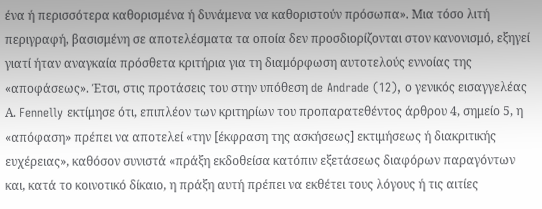ένα ή περισσότερα καθορισμένα ή δυνάμενα να καθοριστούν πρόσωπα». Μια τόσο λιτή περιγραφή, βασισμένη σε αποτελέσματα τα οποία δεν προσδιορίζονται στον κανονισμό, εξηγεί γιατί ήταν αναγκαία πρόσθετα κριτήρια για τη διαμόρφωση αυτοτελούς εννοίας της «αποφάσεως». Έτσι, στις προτάσεις του στην υπόθεση de Andrade (12), ο γενικός εισαγγελέας Α. Fennelly εκτίμησε ότι, επιπλέον των κριτηρίων του προπαρατεθέντος άρθρου 4, σημείο 5, η «απόφαση» πρέπει να αποτελεί «την [έκφραση της ασκήσεως] εκτιμήσεως ή διακριτικής ευχέρειας», καθόσον συνιστά «πράξη εκδοθείσα κατόπιν εξετάσεως διαφόρων παραγόντων και, κατά το κοινοτικό δίκαιο, η πράξη αυτή πρέπει να εκθέτει τους λόγους ή τις αιτίες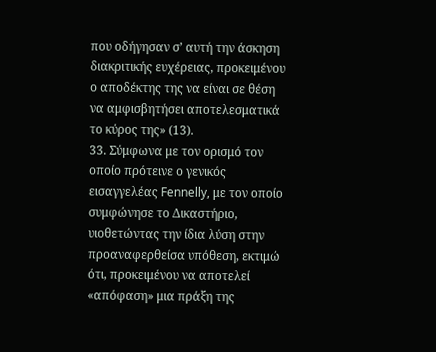που οδήγησαν σ’ αυτή την άσκηση διακριτικής ευχέρειας, προκειμένου ο αποδέκτης της να είναι σε θέση να αμφισβητήσει αποτελεσματικά το κύρος της» (13).
33. Σύμφωνα με τον ορισμό τον οποίο πρότεινε ο γενικός εισαγγελέας Fennelly, με τον οποίο συμφώνησε το Δικαστήριο, υιοθετώντας την ίδια λύση στην προαναφερθείσα υπόθεση, εκτιμώ ότι, προκειμένου να αποτελεί «απόφαση» μια πράξη της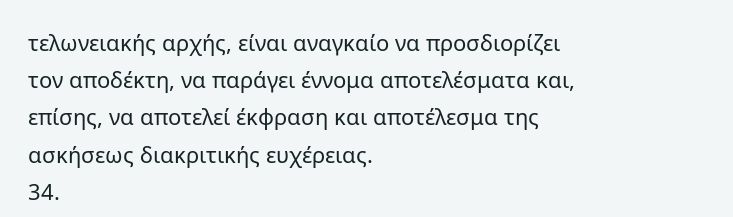τελωνειακής αρχής, είναι αναγκαίο να προσδιορίζει τον αποδέκτη, να παράγει έννομα αποτελέσματα και, επίσης, να αποτελεί έκφραση και αποτέλεσμα της ασκήσεως διακριτικής ευχέρειας.
34.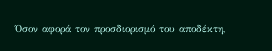Όσον αφορά τον προσδιορισμό του αποδέκτη,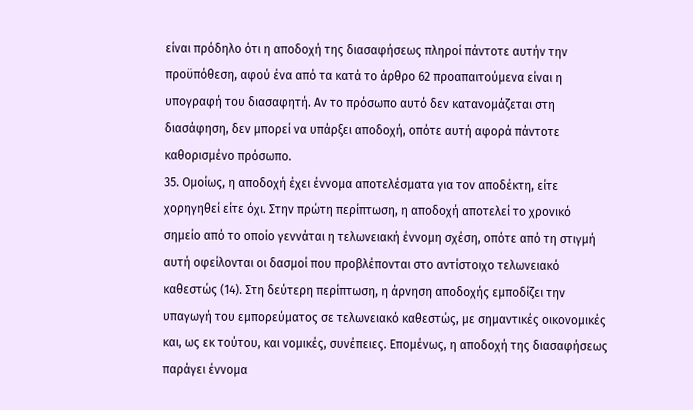είναι πρόδηλο ότι η αποδοχή της διασαφήσεως πληροί πάντοτε αυτήν την προϋπόθεση, αφού ένα από τα κατά το άρθρο 62 προαπαιτούμενα είναι η υπογραφή του διασαφητή. Αν το πρόσωπο αυτό δεν κατανομάζεται στη διασάφηση, δεν μπορεί να υπάρξει αποδοχή, οπότε αυτή αφορά πάντοτε καθορισμένο πρόσωπο.
35. Ομοίως, η αποδοχή έχει έννομα αποτελέσματα για τον αποδέκτη, είτε χορηγηθεί είτε όχι. Στην πρώτη περίπτωση, η αποδοχή αποτελεί το χρονικό σημείο από το οποίο γεννάται η τελωνειακή έννομη σχέση, οπότε από τη στιγμή αυτή οφείλονται οι δασμοί που προβλέπονται στο αντίστοιχο τελωνειακό καθεστώς (14). Στη δεύτερη περίπτωση, η άρνηση αποδοχής εμποδίζει την υπαγωγή του εμπορεύματος σε τελωνειακό καθεστώς, με σημαντικές οικονομικές και, ως εκ τούτου, και νομικές, συνέπειες. Επομένως, η αποδοχή της διασαφήσεως παράγει έννομα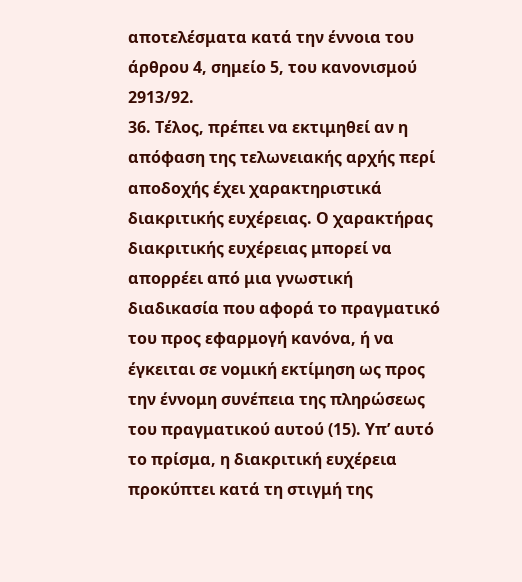αποτελέσματα κατά την έννοια του άρθρου 4, σημείο 5, του κανονισμού 2913/92.
36. Τέλος, πρέπει να εκτιμηθεί αν η απόφαση της τελωνειακής αρχής περί αποδοχής έχει χαρακτηριστικά διακριτικής ευχέρειας. Ο χαρακτήρας διακριτικής ευχέρειας μπορεί να απορρέει από μια γνωστική διαδικασία που αφορά το πραγματικό του προς εφαρμογή κανόνα, ή να έγκειται σε νομική εκτίμηση ως προς την έννομη συνέπεια της πληρώσεως του πραγματικού αυτού (15). Υπ’ αυτό το πρίσμα, η διακριτική ευχέρεια προκύπτει κατά τη στιγμή της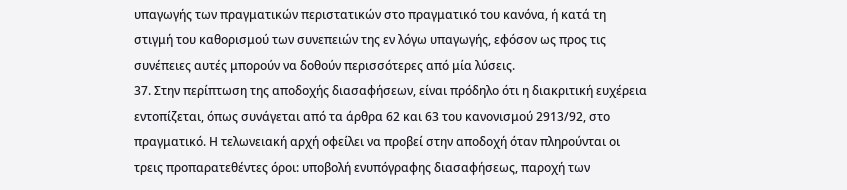υπαγωγής των πραγματικών περιστατικών στο πραγματικό του κανόνα, ή κατά τη στιγμή του καθορισμού των συνεπειών της εν λόγω υπαγωγής, εφόσον ως προς τις συνέπειες αυτές μπορούν να δοθούν περισσότερες από μία λύσεις.
37. Στην περίπτωση της αποδοχής διασαφήσεων, είναι πρόδηλο ότι η διακριτική ευχέρεια εντοπίζεται, όπως συνάγεται από τα άρθρα 62 και 63 του κανονισμού 2913/92, στο πραγματικό. Η τελωνειακή αρχή οφείλει να προβεί στην αποδοχή όταν πληρούνται οι τρεις προπαρατεθέντες όροι: υποβολή ενυπόγραφης διασαφήσεως, παροχή των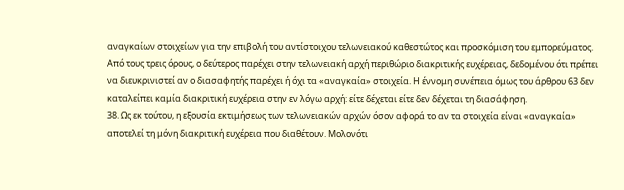αναγκαίων στοιχείων για την επιβολή του αντίστοιχου τελωνειακού καθεστώτος και προσκόμιση του εμπορεύματος. Από τους τρεις όρους, ο δεύτερος παρέχει στην τελωνειακή αρχή περιθώριο διακριτικής ευχέρειας, δεδομένου ότι πρέπει να διευκρινιστεί αν ο διασαφητής παρέχει ή όχι τα «αναγκαία» στοιχεία. Η έννομη συνέπεια όμως του άρθρου 63 δεν καταλείπει καμία διακριτική ευχέρεια στην εν λόγω αρχή: είτε δέχεται είτε δεν δέχεται τη διασάφηση.
38. Ως εκ τούτου, η εξουσία εκτιμήσεως των τελωνειακών αρχών όσον αφορά το αν τα στοιχεία είναι «αναγκαία» αποτελεί τη μόνη διακριτική ευχέρεια που διαθέτουν. Μολονότι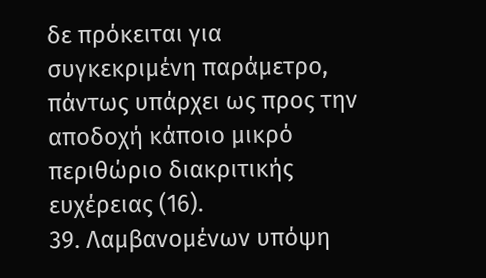δε πρόκειται για συγκεκριμένη παράμετρο, πάντως υπάρχει ως προς την αποδοχή κάποιο μικρό περιθώριο διακριτικής ευχέρειας (16).
39. Λαμβανομένων υπόψη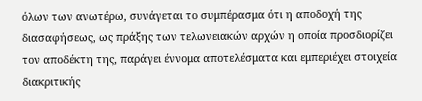όλων των ανωτέρω, συνάγεται το συμπέρασμα ότι η αποδοχή της διασαφήσεως, ως πράξης των τελωνειακών αρχών η οποία προσδιορίζει τον αποδέκτη της, παράγει έννομα αποτελέσματα και εμπεριέχει στοιχεία διακριτικής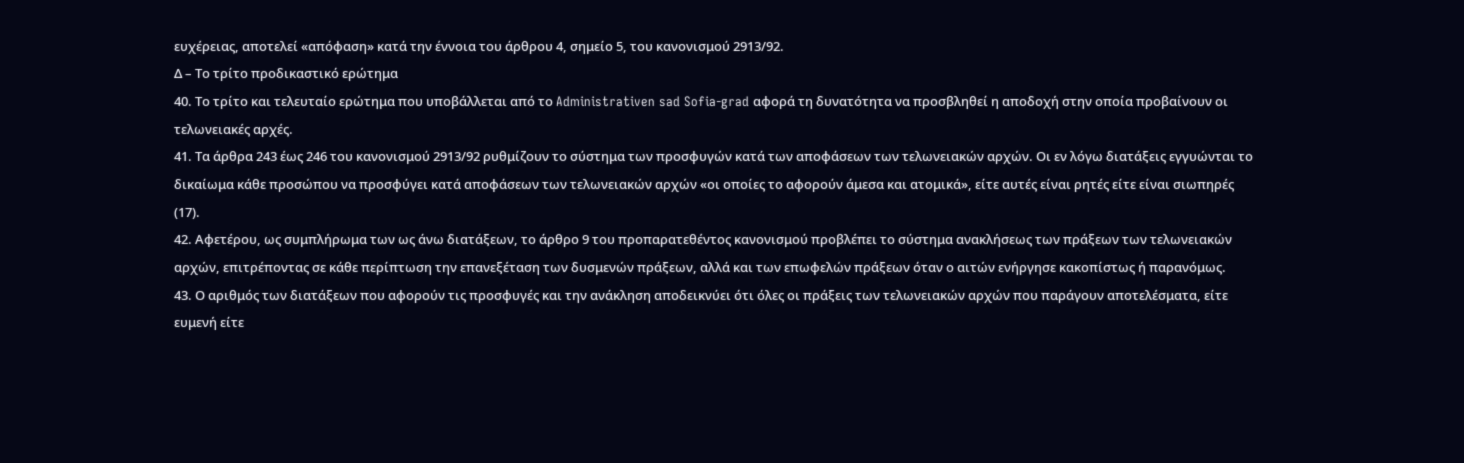ευχέρειας, αποτελεί «απόφαση» κατά την έννοια του άρθρου 4, σημείο 5, του κανονισμού 2913/92.
Δ – Το τρίτο προδικαστικό ερώτημα
40. Το τρίτο και τελευταίο ερώτημα που υποβάλλεται από το Administrativen sad Sofia-grad αφορά τη δυνατότητα να προσβληθεί η αποδοχή στην οποία προβαίνουν οι τελωνειακές αρχές.
41. Τα άρθρα 243 έως 246 του κανονισμού 2913/92 ρυθμίζουν το σύστημα των προσφυγών κατά των αποφάσεων των τελωνειακών αρχών. Οι εν λόγω διατάξεις εγγυώνται το δικαίωμα κάθε προσώπου να προσφύγει κατά αποφάσεων των τελωνειακών αρχών «οι οποίες το αφορούν άμεσα και ατομικά», είτε αυτές είναι ρητές είτε είναι σιωπηρές (17).
42. Αφετέρου, ως συμπλήρωμα των ως άνω διατάξεων, το άρθρο 9 του προπαρατεθέντος κανονισμού προβλέπει το σύστημα ανακλήσεως των πράξεων των τελωνειακών αρχών, επιτρέποντας σε κάθε περίπτωση την επανεξέταση των δυσμενών πράξεων, αλλά και των επωφελών πράξεων όταν ο αιτών ενήργησε κακοπίστως ή παρανόμως.
43. Ο αριθμός των διατάξεων που αφορούν τις προσφυγές και την ανάκληση αποδεικνύει ότι όλες οι πράξεις των τελωνειακών αρχών που παράγουν αποτελέσματα, είτε ευμενή είτε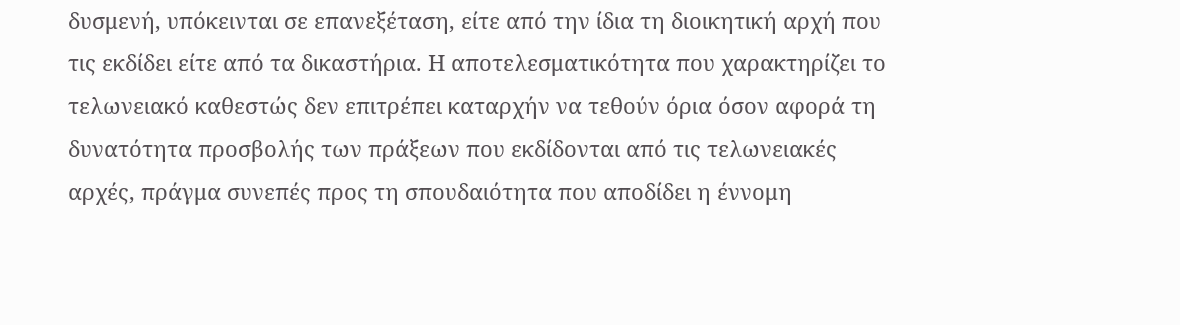δυσμενή, υπόκεινται σε επανεξέταση, είτε από την ίδια τη διοικητική αρχή που τις εκδίδει είτε από τα δικαστήρια. Η αποτελεσματικότητα που χαρακτηρίζει το τελωνειακό καθεστώς δεν επιτρέπει καταρχήν να τεθούν όρια όσον αφορά τη δυνατότητα προσβολής των πράξεων που εκδίδονται από τις τελωνειακές αρχές, πράγμα συνεπές προς τη σπουδαιότητα που αποδίδει η έννομη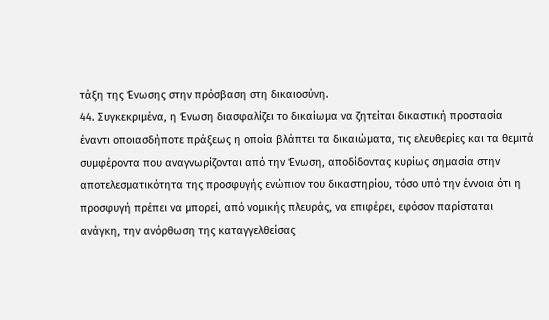τάξη της Ένωσης στην πρόσβαση στη δικαιοσύνη.
44. Συγκεκριμένα, η Ένωση διασφαλίζει το δικαίωμα να ζητείται δικαστική προστασία έναντι οποιασδήποτε πράξεως η οποία βλάπτει τα δικαιώματα, τις ελευθερίες και τα θεμιτά συμφέροντα που αναγνωρίζονται από την Ένωση, αποδίδοντας κυρίως σημασία στην αποτελεσματικότητα της προσφυγής ενώπιον του δικαστηρίου, τόσο υπό την έννοια ότι η προσφυγή πρέπει να μπορεί, από νομικής πλευράς, να επιφέρει, εφόσον παρίσταται ανάγκη, την ανόρθωση της καταγγελθείσας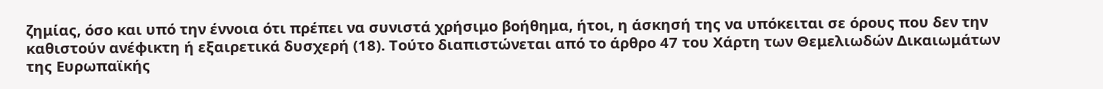ζημίας, όσο και υπό την έννοια ότι πρέπει να συνιστά χρήσιμο βοήθημα, ήτοι, η άσκησή της να υπόκειται σε όρους που δεν την καθιστούν ανέφικτη ή εξαιρετικά δυσχερή (18). Τούτο διαπιστώνεται από το άρθρο 47 του Χάρτη των Θεμελιωδών Δικαιωμάτων της Ευρωπαϊκής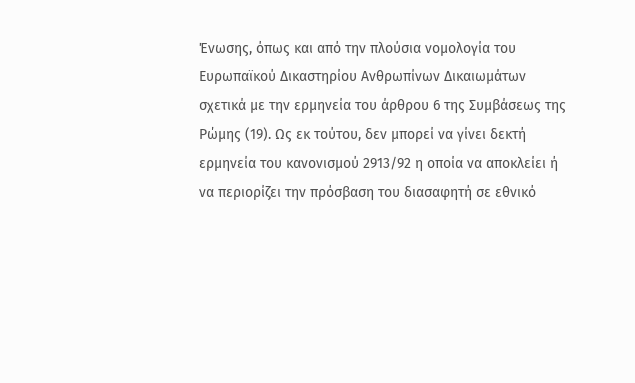Ένωσης, όπως και από την πλούσια νομολογία του Ευρωπαϊκού Δικαστηρίου Ανθρωπίνων Δικαιωμάτων σχετικά με την ερμηνεία του άρθρου 6 της Συμβάσεως της Ρώμης (19). Ως εκ τούτου, δεν μπορεί να γίνει δεκτή ερμηνεία του κανονισμού 2913/92 η οποία να αποκλείει ή να περιορίζει την πρόσβαση του διασαφητή σε εθνικό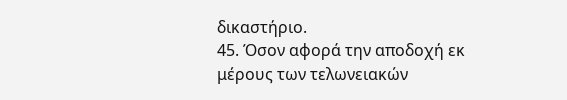δικαστήριο.
45. Όσον αφορά την αποδοχή εκ μέρους των τελωνειακών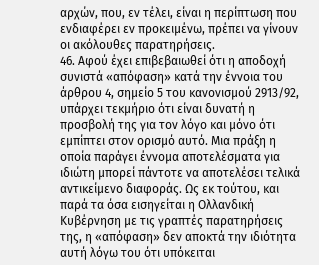αρχών, που, εν τέλει, είναι η περίπτωση που ενδιαφέρει εν προκειμένω, πρέπει να γίνουν οι ακόλουθες παρατηρήσεις.
46. Αφού έχει επιβεβαιωθεί ότι η αποδοχή συνιστά «απόφαση» κατά την έννοια του άρθρου 4, σημείο 5 του κανονισμού 2913/92, υπάρχει τεκμήριο ότι είναι δυνατή η προσβολή της για τον λόγο και μόνο ότι εμπίπτει στον ορισμό αυτό. Μια πράξη η οποία παράγει έννομα αποτελέσματα για ιδιώτη μπορεί πάντοτε να αποτελέσει τελικά αντικείμενο διαφοράς. Ως εκ τούτου, και παρά τα όσα εισηγείται η Ολλανδική Κυβέρνηση με τις γραπτές παρατηρήσεις της, η «απόφαση» δεν αποκτά την ιδιότητα αυτή λόγω του ότι υπόκειται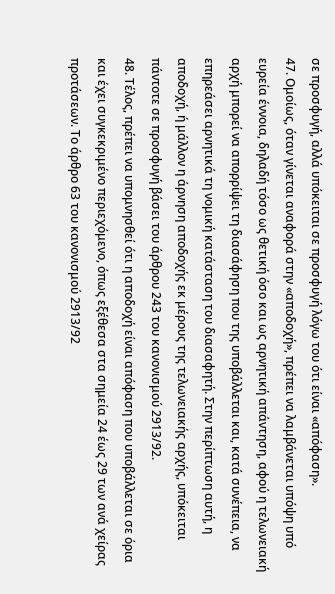σε προσφυγή, αλλά υπόκειται σε προσφυγή λόγω του ότι είναι «απόφαση».
47. Ομοίως, όταν γίνεται αναφορά στην «αποδοχή», πρέπει να λαμβάνεται υπόψη υπό ευρεία έννοια, δηλαδή τόσο ως θετική όσο και ως αρνητική απάντηση, αφού η τελωνειακή αρχή μπορεί να απορρίψει τη διασάφηση που της υποβάλλεται και, κατά συνέπεια, να επηρεάσει αρνητικά τη νομική κατάσταση του διασαφητή. Στην περίπτωση αυτή, η αποδοχή, ή μάλλον η άρνηση αποδοχής εκ μέρους της τελωνειακής αρχής, υπόκειται πάντοτε σε προσφυγή βάσει του άρθρου 243 του κανονισμού 2913/92.
48. Τέλος, πρέπει να υπομνησθεί ότι η αποδοχή είναι απόφαση που υποβάλλεται σε όρια και έχει συγκεκριμένο περιεχόμενο, όπως εξέθεσα στα σημεία 24 έως 29 των ανά χείρας προτάσεων. Το άρθρο 63 του κανονισμού 2913/92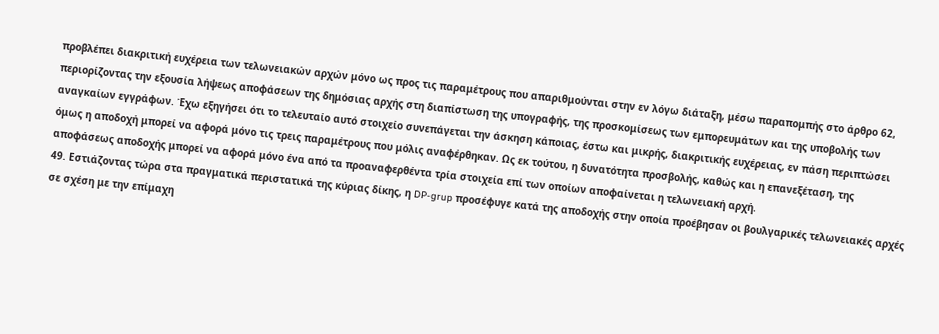προβλέπει διακριτική ευχέρεια των τελωνειακών αρχών μόνο ως προς τις παραμέτρους που απαριθμούνται στην εν λόγω διάταξη, μέσω παραπομπής στο άρθρο 62, περιορίζοντας την εξουσία λήψεως αποφάσεων της δημόσιας αρχής στη διαπίστωση της υπογραφής, της προσκομίσεως των εμπορευμάτων και της υποβολής των αναγκαίων εγγράφων. Έχω εξηγήσει ότι το τελευταίο αυτό στοιχείο συνεπάγεται την άσκηση κάποιας, έστω και μικρής, διακριτικής ευχέρειας, εν πάση περιπτώσει όμως η αποδοχή μπορεί να αφορά μόνο τις τρεις παραμέτρους που μόλις αναφέρθηκαν. Ως εκ τούτου, η δυνατότητα προσβολής, καθώς και η επανεξέταση, της αποφάσεως αποδοχής μπορεί να αφορά μόνο ένα από τα προαναφερθέντα τρία στοιχεία επί των οποίων αποφαίνεται η τελωνειακή αρχή.
49. Εστιάζοντας τώρα στα πραγματικά περιστατικά της κύριας δίκης, η DP-grup προσέφυγε κατά της αποδοχής στην οποία προέβησαν οι βουλγαρικές τελωνειακές αρχές σε σχέση με την επίμαχη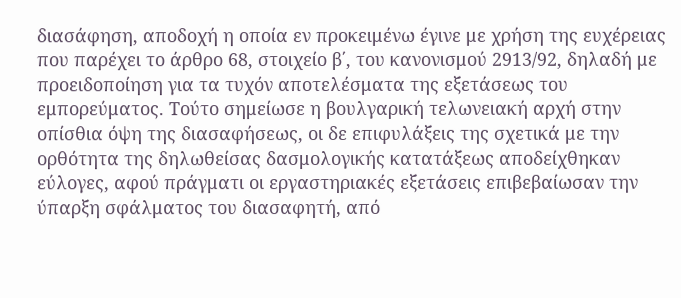διασάφηση, αποδοχή η οποία εν προκειμένω έγινε με χρήση της ευχέρειας που παρέχει το άρθρο 68, στοιχείο β΄, του κανονισμού 2913/92, δηλαδή με προειδοποίηση για τα τυχόν αποτελέσματα της εξετάσεως του εμπορεύματος. Τούτο σημείωσε η βουλγαρική τελωνειακή αρχή στην οπίσθια όψη της διασαφήσεως, οι δε επιφυλάξεις της σχετικά με την ορθότητα της δηλωθείσας δασμολογικής κατατάξεως αποδείχθηκαν εύλογες, αφού πράγματι οι εργαστηριακές εξετάσεις επιβεβαίωσαν την ύπαρξη σφάλματος του διασαφητή, από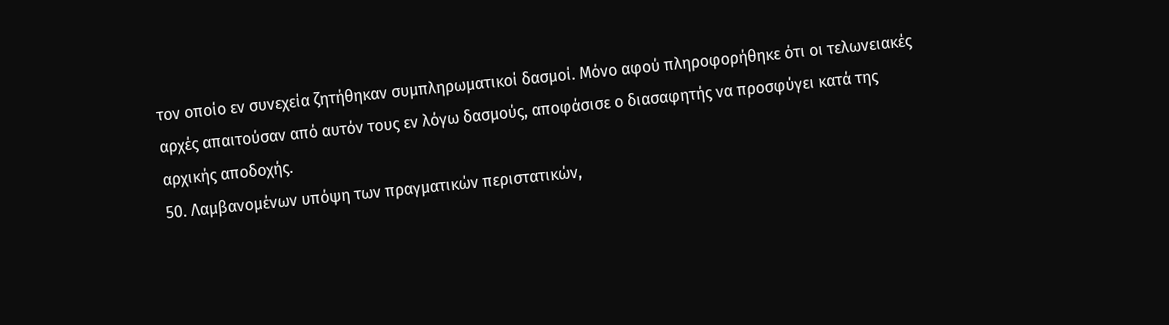τον οποίο εν συνεχεία ζητήθηκαν συμπληρωματικοί δασμοί. Μόνο αφού πληροφορήθηκε ότι οι τελωνειακές αρχές απαιτούσαν από αυτόν τους εν λόγω δασμούς, αποφάσισε ο διασαφητής να προσφύγει κατά της αρχικής αποδοχής.
50. Λαμβανομένων υπόψη των πραγματικών περιστατικών,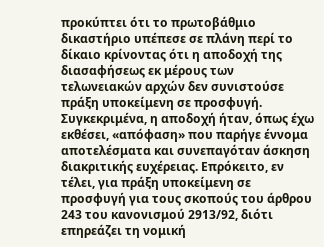προκύπτει ότι το πρωτοβάθμιο δικαστήριο υπέπεσε σε πλάνη περί το δίκαιο κρίνοντας ότι η αποδοχή της διασαφήσεως εκ μέρους των τελωνειακών αρχών δεν συνιστούσε πράξη υποκείμενη σε προσφυγή. Συγκεκριμένα, η αποδοχή ήταν, όπως έχω εκθέσει, «απόφαση» που παρήγε έννομα αποτελέσματα και συνεπαγόταν άσκηση διακριτικής ευχέρειας. Επρόκειτο, εν τέλει, για πράξη υποκείμενη σε προσφυγή για τους σκοπούς του άρθρου 243 του κανονισμού 2913/92, διότι επηρεάζει τη νομική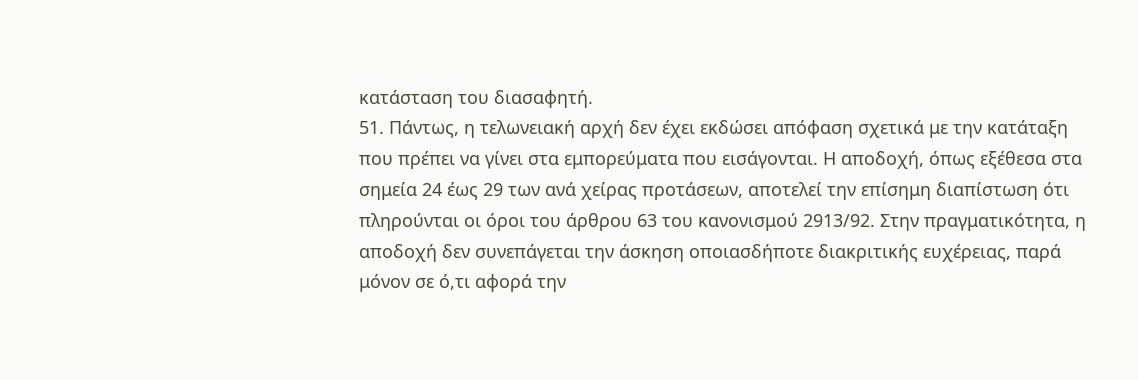κατάσταση του διασαφητή.
51. Πάντως, η τελωνειακή αρχή δεν έχει εκδώσει απόφαση σχετικά με την κατάταξη που πρέπει να γίνει στα εμπορεύματα που εισάγονται. Η αποδοχή, όπως εξέθεσα στα σημεία 24 έως 29 των ανά χείρας προτάσεων, αποτελεί την επίσημη διαπίστωση ότι πληρούνται οι όροι του άρθρου 63 του κανονισμού 2913/92. Στην πραγματικότητα, η αποδοχή δεν συνεπάγεται την άσκηση οποιασδήποτε διακριτικής ευχέρειας, παρά μόνον σε ό,τι αφορά την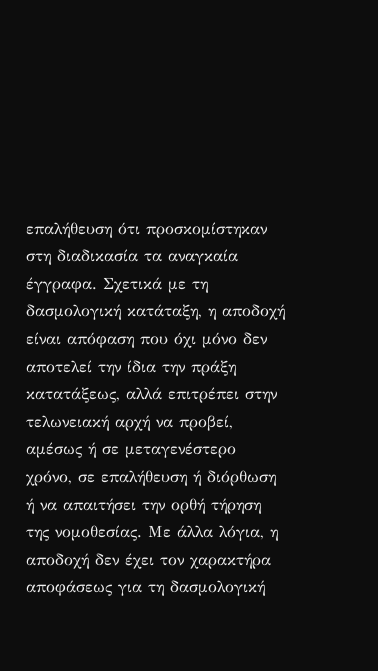επαλήθευση ότι προσκομίστηκαν στη διαδικασία τα αναγκαία έγγραφα. Σχετικά με τη δασμολογική κατάταξη, η αποδοχή είναι απόφαση που όχι μόνο δεν αποτελεί την ίδια την πράξη κατατάξεως, αλλά επιτρέπει στην τελωνειακή αρχή να προβεί, αμέσως ή σε μεταγενέστερο χρόνο, σε επαλήθευση ή διόρθωση ή να απαιτήσει την ορθή τήρηση της νομοθεσίας. Με άλλα λόγια, η αποδοχή δεν έχει τον χαρακτήρα αποφάσεως για τη δασμολογική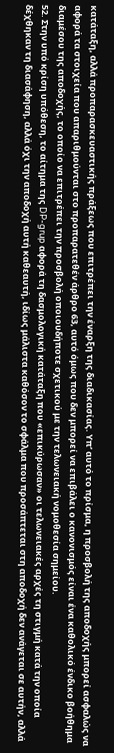κατάταξη, αλλά προπαρασκευαστικής πράξεως που επιτρέπει την έναρξη της διαδικασίας. Υπ’ αυτό το πρίσμα, η προσβολή της αποδοχής μπορεί ασφαλώς να αφορά τα στοιχεία που απαριθμούνται στο προπαρατεθέν άρθρο 63, αυτό όμως που δεν μπορεί να επιβάλει ο κανονισμός είναι ένα καθολικό ένδικο βοήθημα διαμέσου της αποδοχής, το οποίο να επιτρέπει την προσβολή οποιουδήποτε σχετικού με την τελωνειακή νομοθεσία σημείου.
52. Στην υπό κρίση υπόθεση, το αίτημα της DP-grup αφορά τη δασμολογική κατάταξη που «επικύρωσαν» οι τελωνειακές αρχές τη στιγμή κατά την οποία δέχθηκαν τη διασάφηση, αλλά όχι την αποδοχή αυτή καθεαυτή, ιδίως μάλιστα καθόσον το σφάλμα που προσάπτεται στη αποδοχή δεν ανάγεται σε αυτήν, αλλά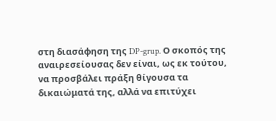στη διασάφηση της DP-grup. Ο σκοπός της αναιρεσείουσας δεν είναι, ως εκ τούτου, να προσβάλει πράξη θίγoυσα τα δικαιώματά της, αλλά να επιτύχει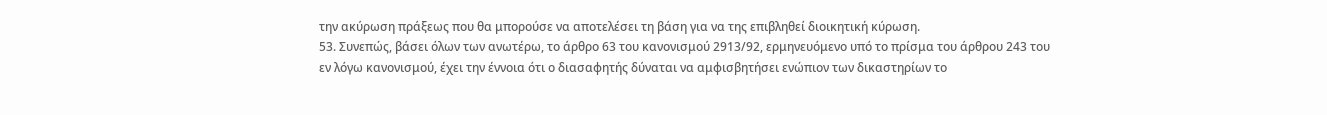την ακύρωση πράξεως που θα μπορούσε να αποτελέσει τη βάση για να της επιβληθεί διοικητική κύρωση.
53. Συνεπώς, βάσει όλων των ανωτέρω, το άρθρο 63 του κανονισμού 2913/92, ερμηνευόμενο υπό το πρίσμα του άρθρου 243 του εν λόγω κανονισμού, έχει την έννοια ότι ο διασαφητής δύναται να αμφισβητήσει ενώπιον των δικαστηρίων το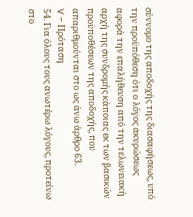σύννομο της αποδοχής της διασαφήσεως, υπό την προϋπόθεση ότι ο λόγος ακυρώσεως αφορά την επαλήθευση από την τελωνειακή αρχή της συνδρομής κάποιας εκ των βασικών προϋποθέσεων της αποδοχής, που απαριθμούνται στο ως άνω άρθρο 63.
V – Πρόταση
54. Για όλους τους ανωτέρω λόγους, προτείνω στο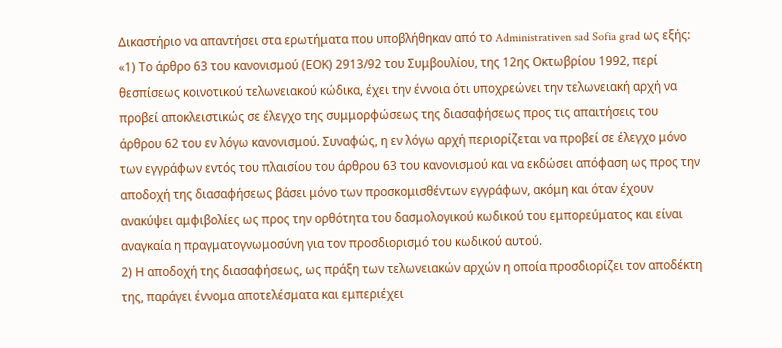Δικαστήριο να απαντήσει στα ερωτήματα που υποβλήθηκαν από το Administrativen sad Sofia grad ως εξής:
«1) Το άρθρο 63 του κανονισμού (ΕΟΚ) 2913/92 του Συμβουλίου, της 12ης Οκτωβρίου 1992, περί θεσπίσεως κοινοτικού τελωνειακού κώδικα, έχει την έννοια ότι υποχρεώνει την τελωνειακή αρχή να προβεί αποκλειστικώς σε έλεγχο της συμμορφώσεως της διασαφήσεως προς τις απαιτήσεις του άρθρου 62 του εν λόγω κανονισμού. Συναφώς, η εν λόγω αρχή περιορίζεται να προβεί σε έλεγχο μόνο των εγγράφων εντός του πλαισίου του άρθρου 63 του κανονισμού και να εκδώσει απόφαση ως προς την αποδοχή της διασαφήσεως βάσει μόνο των προσκομισθέντων εγγράφων, ακόμη και όταν έχουν ανακύψει αμφιβολίες ως προς την ορθότητα του δασμολογικού κωδικού του εμπορεύματος και είναι αναγκαία η πραγματογνωμοσύνη για τον προσδιορισμό του κωδικού αυτού.
2) Η αποδοχή της διασαφήσεως, ως πράξη των τελωνειακών αρχών η οποία προσδιορίζει τον αποδέκτη της, παράγει έννομα αποτελέσματα και εμπεριέχει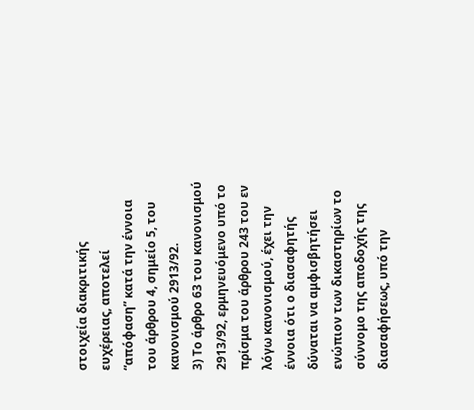στοιχεία διακριτικής ευχέρειας, αποτελεί “απόφαση” κατά την έννοια του άρθρου 4, σημείο 5, του κανονισμού 2913/92.
3) Το άρθρο 63 του κανονισμού 2913/92, ερμηνευόμενο υπό το πρίσμα του άρθρου 243 του εν λόγω κανονισμού, έχει την έννοια ότι ο διασαφητής δύναται να αμφισβητήσει ενώπιον των δικαστηρίων το σύννομο της αποδοχής της διασαφήσεως, υπό την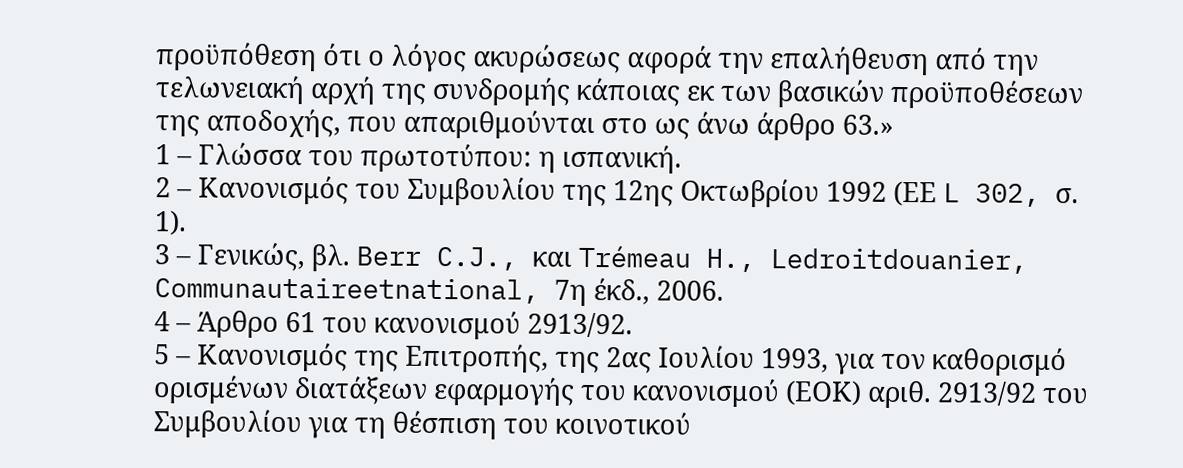προϋπόθεση ότι ο λόγος ακυρώσεως αφορά την επαλήθευση από την τελωνειακή αρχή της συνδρομής κάποιας εκ των βασικών προϋποθέσεων της αποδοχής, που απαριθμούνται στο ως άνω άρθρο 63.»
1 – Γλώσσα του πρωτοτύπου: η ισπανική.
2 – Κανονισμός του Συμβουλίου της 12ης Οκτωβρίου 1992 (ΕΕ L 302, σ. 1).
3 – Γενικώς, βλ. Berr C.J., και Trémeau H., Ledroitdouanier, Communautaireetnational, 7η έκδ., 2006.
4 – Άρθρο 61 του κανονισμού 2913/92.
5 – Κανονισμός της Επιτροπής, της 2ας Ιουλίου 1993, για τον καθορισμό ορισμένων διατάξεων εφαρμογής του κανονισμού (ΕΟΚ) αριθ. 2913/92 του Συμβουλίου για τη θέσπιση του κοινοτικού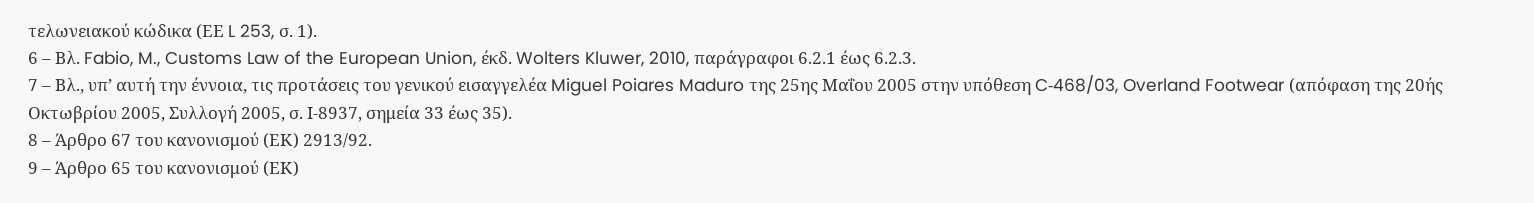τελωνειακού κώδικα (ΕΕ L 253, σ. 1).
6 – Βλ. Fabio, M., Customs Law of the European Union, έκδ. Wolters Kluwer, 2010, παράγραφοι 6.2.1 έως 6.2.3.
7 – Βλ., υπ’ αυτή την έννοια, τις προτάσεις του γενικού εισαγγελέα Miguel Poiares Maduro της 25ης Μαΐου 2005 στην υπόθεση C‑468/03, Overland Footwear (απόφαση της 20ής Οκτωβρίου 2005, Συλλογή 2005, σ. Ι‑8937, σημεία 33 έως 35).
8 – Άρθρο 67 του κανονισμού (ΕΚ) 2913/92.
9 – Άρθρο 65 του κανονισμού (ΕΚ)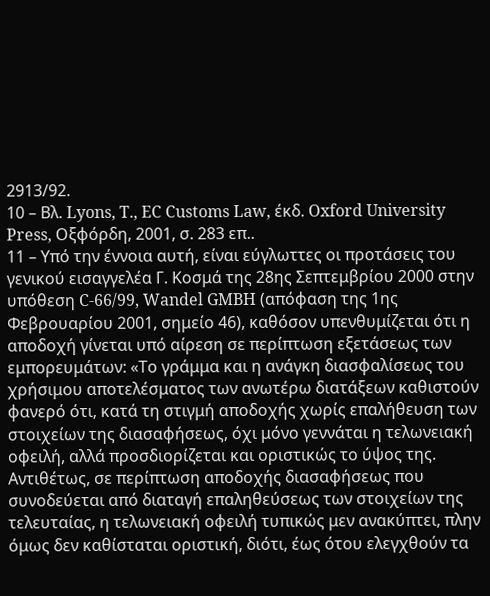2913/92.
10 – Βλ. Lyons, T., EC Customs Law, έκδ. Oxford University Press, Οξφόρδη, 2001, σ. 283 επ..
11 – Υπό την έννοια αυτή, είναι εύγλωττες οι προτάσεις του γενικού εισαγγελέα Γ. Κοσμά της 28ης Σεπτεμβρίου 2000 στην υπόθεση C-66/99, Wandel GMBH (απόφαση της 1ης Φεβρουαρίου 2001, σημείο 46), καθόσον υπενθυμίζεται ότι η αποδοχή γίνεται υπό αίρεση σε περίπτωση εξετάσεως των εμπορευμάτων: «Το γράμμα και η ανάγκη διασφαλίσεως του χρήσιμου αποτελέσματος των ανωτέρω διατάξεων καθιστούν φανερό ότι, κατά τη στιγμή αποδοχής χωρίς επαλήθευση των στοιχείων της διασαφήσεως, όχι μόνο γεννάται η τελωνειακή οφειλή, αλλά προσδιορίζεται και οριστικώς το ύψος της. Αντιθέτως, σε περίπτωση αποδοχής διασαφήσεως που συνοδεύεται από διαταγή επαληθεύσεως των στοιχείων της τελευταίας, η τελωνειακή οφειλή τυπικώς μεν ανακύπτει, πλην όμως δεν καθίσταται οριστική, διότι, έως ότου ελεγχθούν τα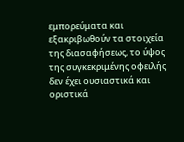εμπορεύματα και εξακριβωθούν τα στοιχεία της διασαφήσεως, το ύψος της συγκεκριμένης οφειλής δεν έχει ουσιαστικά και οριστικά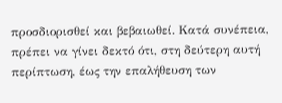προσδιορισθεί και βεβαιωθεί. Kατά συνέπεια, πρέπει να γίνει δεκτό ότι, στη δεύτερη αυτή περίπτωση, έως την επαλήθευση των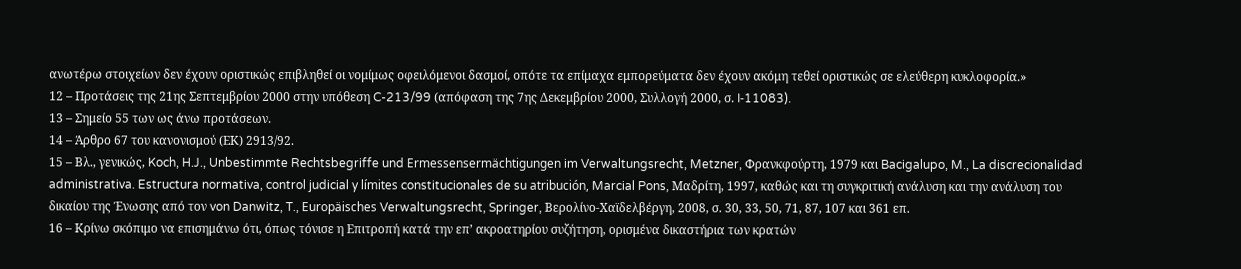ανωτέρω στοιχείων δεν έχουν οριστικώς επιβληθεί οι νομίμως οφειλόμενοι δασμοί, οπότε τα επίμαχα εμπορεύματα δεν έχουν ακόμη τεθεί οριστικώς σε ελεύθερη κυκλοφορία.»
12 – Προτάσεις της 21ης Σεπτεμβρίου 2000 στην υπόθεση C-213/99 (απόφαση της 7ης Δεκεμβρίου 2000, Συλλογή 2000, σ. I‑11083).
13 – Σημείο 55 των ως άνω προτάσεων.
14 – Άρθρο 67 του κανονισμού (ΕΚ) 2913/92.
15 – Βλ., γενικώς, Koch, H.J., Unbestimmte Rechtsbegriffe und Ermessensermächtigungen im Verwaltungsrecht, Metzner, Φρανκφούρτη, 1979 και Bacigalupo, M., La discrecionalidad administrativa. Estructura normativa, control judicial y límites constitucionales de su atribución, Marcial Pons, Μαδρίτη, 1997, καθώς και τη συγκριτική ανάλυση και την ανάλυση του δικαίου της Ένωσης από τον von Danwitz, T., Europäisches Verwaltungsrecht, Springer, Βερολίνο-Χαϊδελβέργη, 2008, σ. 30, 33, 50, 71, 87, 107 και 361 επ.
16 – Κρίνω σκόπιμο να επισημάνω ότι, όπως τόνισε η Επιτροπή κατά την επ’ ακροατηρίου συζήτηση, ορισμένα δικαστήρια των κρατών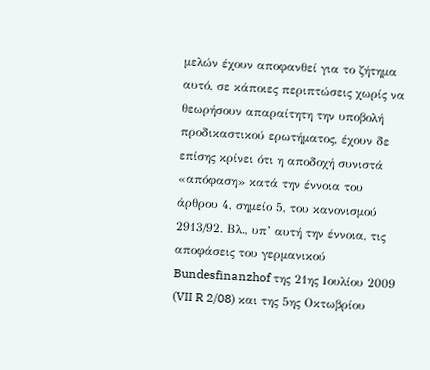μελών έχουν αποφανθεί για το ζήτημα αυτό, σε κάποιες περιπτώσεις χωρίς να θεωρήσουν απαραίτητη την υποβολή προδικαστικού ερωτήματος, έχουν δε επίσης κρίνει ότι η αποδοχή συνιστά «απόφαση» κατά την έννοια του άρθρου 4, σημείο 5, του κανονισμού 2913/92. Βλ., υπ’ αυτή την έννοια, τις αποφάσεις του γερμανικού Bundesfinanzhof της 21ης Ιουλίου 2009 (VII R 2/08) και της 5ης Οκτωβρίου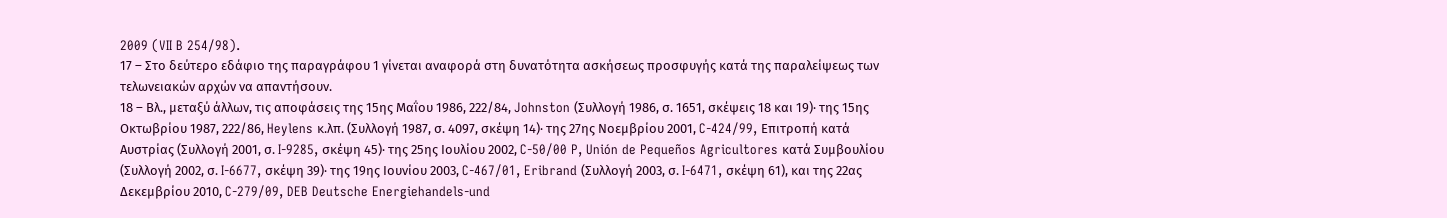2009 (VII B 254/98).
17 – Στο δεύτερο εδάφιο της παραγράφου 1 γίνεται αναφορά στη δυνατότητα ασκήσεως προσφυγής κατά της παραλείψεως των τελωνειακών αρχών να απαντήσουν.
18 – Βλ., μεταξύ άλλων, τις αποφάσεις της 15ης Μαΐου 1986, 222/84, Johnston (Συλλογή 1986, σ. 1651, σκέψεις 18 και 19)· της 15ης Οκτωβρίου 1987, 222/86, Heylens κ.λπ. (Συλλογή 1987, σ. 4097, σκέψη 14)· της 27ης Νοεμβρίου 2001, C‑424/99, Επιτροπή κατά Αυστρίας (Συλλογή 2001, σ. I‑9285, σκέψη 45)· της 25ης Ιουλίου 2002, C‑50/00 P, Unión de Pequeños Agricultores κατά Συμβουλίου (Συλλογή 2002, σ. I‑6677, σκέψη 39)· της 19ης Ιουνίου 2003, C‑467/01, Eribrand (Συλλογή 2003, σ. I‑6471, σκέψη 61), και της 22ας Δεκεμβρίου 2010, C‑279/09, DEB Deutsche Energiehandels-und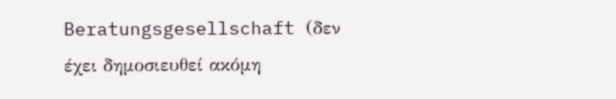Beratungsgesellschaft (δεν έχει δημοσιευθεί ακόμη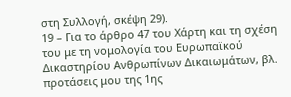στη Συλλογή, σκέψη 29).
19 – Για το άρθρο 47 του Χάρτη και τη σχέση του με τη νομολογία του Ευρωπαϊκού Δικαστηρίου Ανθρωπίνων Δικαιωμάτων, βλ. προτάσεις μου της 1ης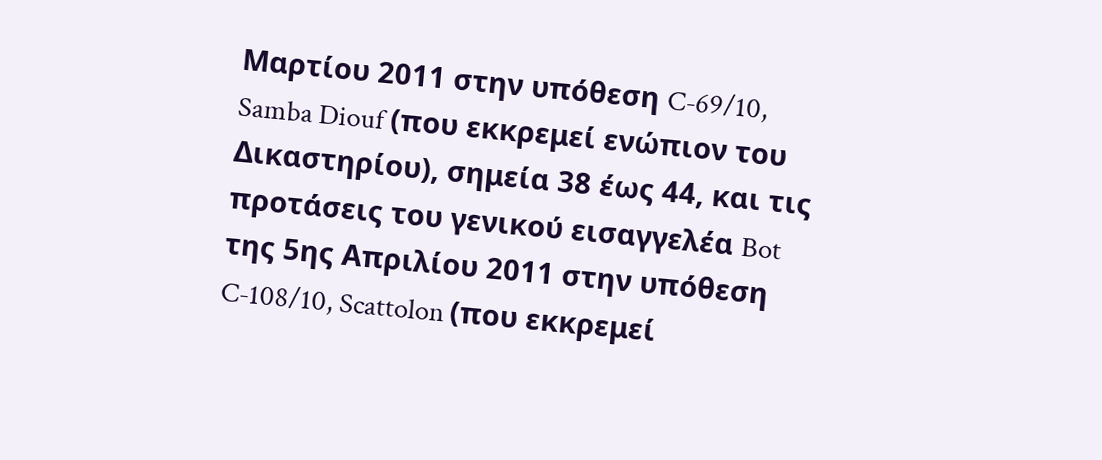Μαρτίου 2011 στην υπόθεση C‑69/10, Samba Diouf (που εκκρεμεί ενώπιον του Δικαστηρίου), σημεία 38 έως 44, και τις προτάσεις του γενικού εισαγγελέα Bot της 5ης Απριλίου 2011 στην υπόθεση C‑108/10, Scattolon (που εκκρεμεί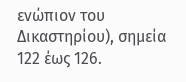ενώπιον του Δικαστηρίου), σημεία 122 έως 126.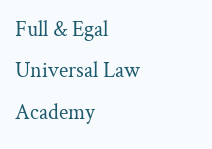Full & Egal Universal Law Academy